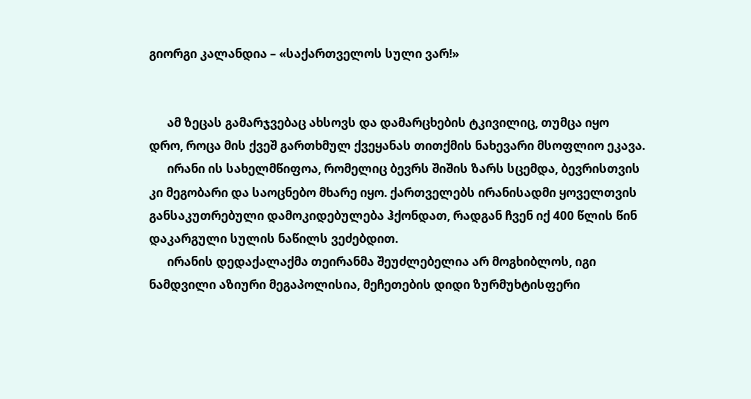გიორგი კალანდია – «საქართველოს სული ვარ!»


      ამ ზეცას გამარჯვებაც ახსოვს და დამარცხების ტკივილიც, თუმცა იყო დრო, როცა მის ქვეშ გართხმულ ქვეყანას თითქმის ნახევარი მსოფლიო ეკავა.
      ირანი ის სახელმწიფოა, რომელიც ბევრს შიშის ზარს სცემდა, ბევრისთვის კი მეგობარი და საოცნებო მხარე იყო. ქართველებს ირანისადმი ყოველთვის განსაკუთრებული დამოკიდებულება ჰქონდათ, რადგან ჩვენ იქ 400 წლის წინ დაკარგული სულის ნაწილს ვეძებდით.
      ირანის დედაქალაქმა თეირანმა შეუძლებელია არ მოგხიბლოს, იგი ნამდვილი აზიური მეგაპოლისია, მეჩეთების დიდი ზურმუხტისფერი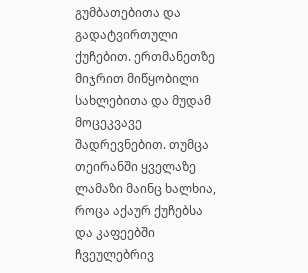გუმბათებითა და გადატვირთული ქუჩებით. ერთმანეთზე მიჯრით მიწყობილი სახლებითა და მუდამ მოცეკვავე შადრევნებით. თუმცა თეირანში ყველაზე ლამაზი მაინც ხალხია, როცა აქაურ ქუჩებსა და კაფეებში ჩვეულებრივ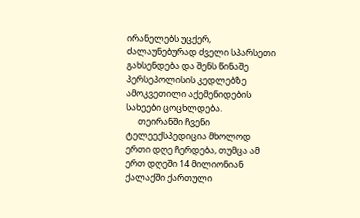ირანელებს უცქერ, ძალაუნებურად ძველი სპარსეთი გახსენდება და შენს წინაშე პერსეპოლისის კედლებზე ამოკვეთილი აქემენიდების სახეები ცოცხლდება.
      თეირანში ჩვენი ტელეექსპედიცია მხოლოდ ერთი დღე ჩერდება, თუმცა ამ ერთ დღეში 14 მილიონიან ქალაქში ქართული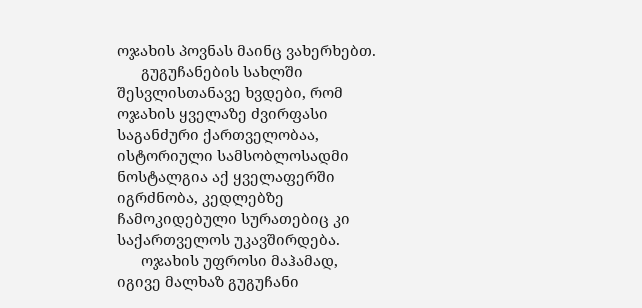ოჯახის პოვნას მაინც ვახერხებთ.
      გუგუჩანების სახლში შესვლისთანავე ხვდები, რომ ოჯახის ყველაზე ძვირფასი საგანძური ქართველობაა, ისტორიული სამსობლოსადმი ნოსტალგია აქ ყველაფერში იგრძნობა, კედლებზე ჩამოკიდებული სურათებიც კი საქართველოს უკავშირდება.
      ოჯახის უფროსი მაჰამად, იგივე მალხაზ გუგუჩანი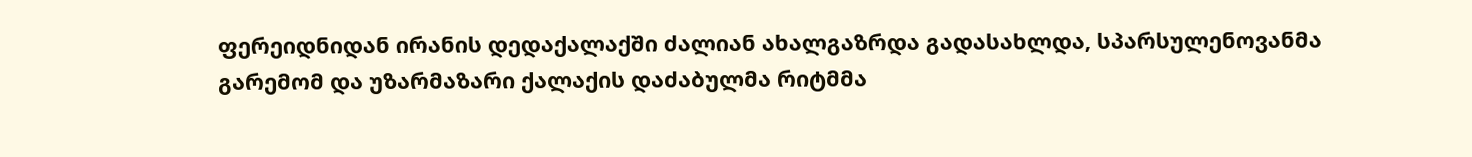ფერეიდნიდან ირანის დედაქალაქში ძალიან ახალგაზრდა გადასახლდა, სპარსულენოვანმა გარემომ და უზარმაზარი ქალაქის დაძაბულმა რიტმმა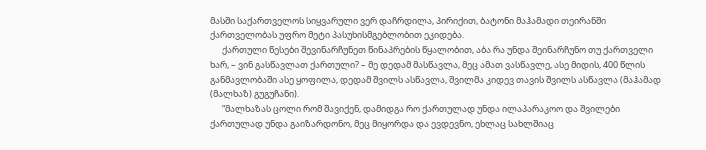მასში საქართველოს სიყვარული ვერ დაჩრდილა, პირიქით, ბატონი მაჰამადი თეირანში ქართველობას უფრო მეტი პასუხისმგებლობით ეკიდება.
      ქართული წესები შევინარჩუნეთ წინაპრების წყალობით, აბა რა უნდა შეინარჩუნო თუ ქართველი ხარ, – ვინ გასწავლათ ქართული? – მე დედამ მასწავლა, მეც ამათ ვასწავლე, ასე მიდის, 400 წლის განმავლობაში ასე ყოფილა, დედამ შვილს ასწავლა, შვილმა კიდევ თავის შვილს ასწავლა (მაჰამად (მალხაზ) გუგუჩანი).
      “მალხაზას ცოლი რომ შავიქენ, დამიდგა რო ქართულად უნდა ილაპარაკოო და შვილები ქართულად უნდა გაიზარდონო, მეც მიყორდა და ევდევნო, ეხლაც სახლშიაც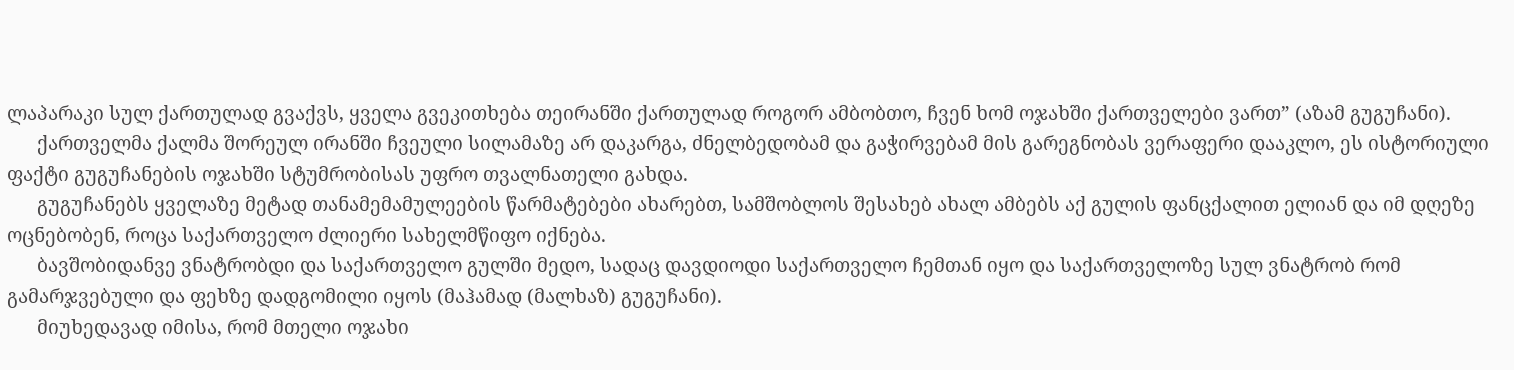ლაპარაკი სულ ქართულად გვაქვს, ყველა გვეკითხება თეირანში ქართულად როგორ ამბობთო, ჩვენ ხომ ოჯახში ქართველები ვართ” (აზამ გუგუჩანი).
      ქართველმა ქალმა შორეულ ირანში ჩვეული სილამაზე არ დაკარგა, ძნელბედობამ და გაჭირვებამ მის გარეგნობას ვერაფერი დააკლო, ეს ისტორიული ფაქტი გუგუჩანების ოჯახში სტუმრობისას უფრო თვალნათელი გახდა.
      გუგუჩანებს ყველაზე მეტად თანამემამულეების წარმატებები ახარებთ, სამშობლოს შესახებ ახალ ამბებს აქ გულის ფანცქალით ელიან და იმ დღეზე ოცნებობენ, როცა საქართველო ძლიერი სახელმწიფო იქნება.
      ბავშობიდანვე ვნატრობდი და საქართველო გულში მედო, სადაც დავდიოდი საქართველო ჩემთან იყო და საქართველოზე სულ ვნატრობ რომ გამარჯვებული და ფეხზე დადგომილი იყოს (მაჰამად (მალხაზ) გუგუჩანი).
      მიუხედავად იმისა, რომ მთელი ოჯახი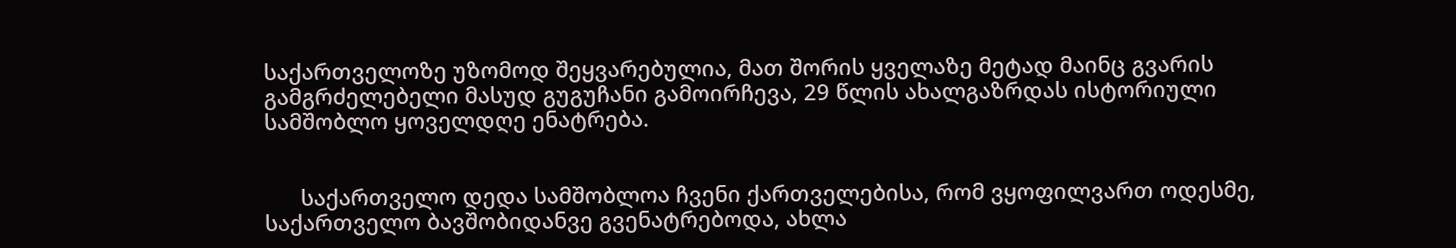საქართველოზე უზომოდ შეყვარებულია, მათ შორის ყველაზე მეტად მაინც გვარის გამგრძელებელი მასუდ გუგუჩანი გამოირჩევა, 29 წლის ახალგაზრდას ისტორიული სამშობლო ყოველდღე ენატრება.


      საქართველო დედა სამშობლოა ჩვენი ქართველებისა, რომ ვყოფილვართ ოდესმე, საქართველო ბავშობიდანვე გვენატრებოდა, ახლა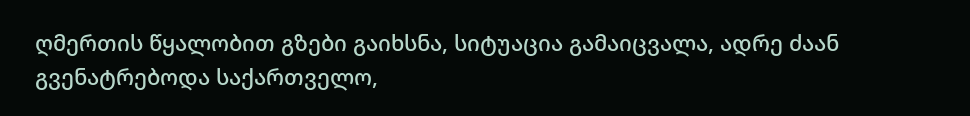ღმერთის წყალობით გზები გაიხსნა, სიტუაცია გამაიცვალა, ადრე ძაან გვენატრებოდა საქართველო,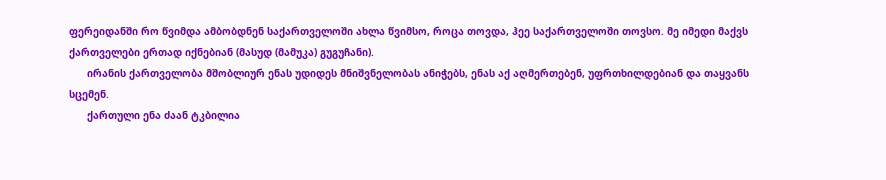ფერეიდანში რო წვიმდა ამბობდნენ საქართველოში ახლა წვიმსო, როცა თოვდა, ჰეე საქართველოში თოვსო. მე იმედი მაქვს ქართველები ერთად იქნებიან (მასუდ (მამუკა) გუგუჩანი).
      ირანის ქართველობა მშობლიურ ენას უდიდეს მნიშვნელობას ანიჭებს, ენას აქ აღმერთებენ, უფრთხილდებიან და თაყვანს სცემენ.
      ქართული ენა ძაან ტკბილია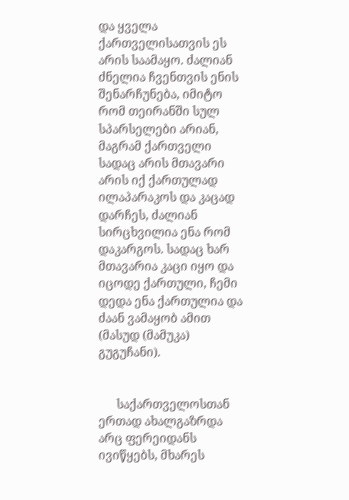და ყველა ქართველისათვის ეს არის საამაყო. ძალიან ძნელია ჩვენთვის ენის შენარჩუნება, იმიტო რომ თეირანში სულ სპარსელები არიან, მაგრამ ქართველი სადაც არის მთავარი არის იქ ქართულად ილაპარაკოს და კაცად დარჩეს, ძალიან სირცხვილია ენა რომ დაკარგოს. სადაც ხარ მთავარია კაცი იყო და იცოდე ქართული, ჩემი დედა ენა ქართულია და ძაან ვამაყობ ამით (მასუდ (მამუკა) გუგუჩანი).


      საქართველოსთან ერთად ახალგაზრდა არც ფერეიდანს ივიწყებს, მხარეს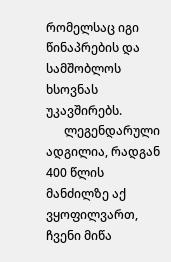რომელსაც იგი წინაპრების და სამშობლოს ხსოვნას უკავშირებს.
      ლეგენდარული ადგილია, რადგან 400 წლის მანძილზე აქ ვყოფილვართ, ჩვენი მიწა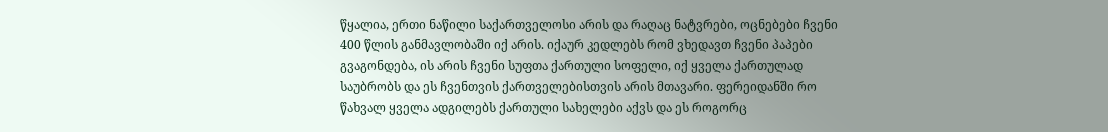წყალია, ერთი ნაწილი საქართველოსი არის და რაღაც ნატვრები, ოცნებები ჩვენი 400 წლის განმავლობაში იქ არის. იქაურ კედლებს რომ ვხედავთ ჩვენი პაპები გვაგონდება, ის არის ჩვენი სუფთა ქართული სოფელი, იქ ყველა ქართულად საუბრობს და ეს ჩვენთვის ქართველებისთვის არის მთავარი. ფერეიდანში რო წახვალ ყველა ადგილებს ქართული სახელები აქვს და ეს როგორც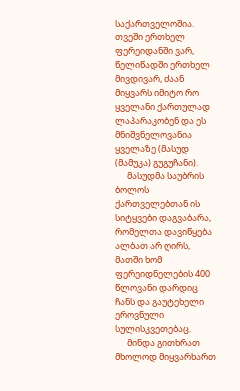საქართველოშია. თვეში ერთხელ ფერეიდანში ვარ, წელიწადში ერთხელ მივდივარ, ძაან მიყვარს იმიტო რო ყველანი ქართულად ლაპარაკობენ და ეს მნიშვნელოვანია ყველაზე (მასუდ (მამუკა) გუგუჩანი).
      მასუდმა საუბრის ბოლოს ქართველებთან ის სიტყვები დაგვაბარა, რომელთა დავიწყება ალბათ არ ღირს, მათში ხომ ფერეიდნელების 400 წლოვანი დარდიც ჩანს და გაუტეხელი ეროვნული სულისკვეთებაც.
      მინდა გითხრათ მხოლოდ მიყვარხართ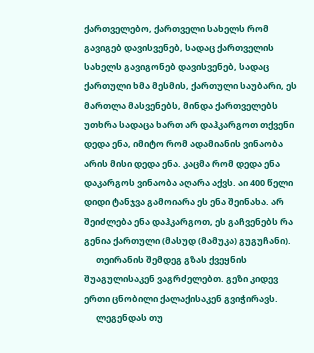ქართველებო, ქართველი სახელს რომ გავიგებ დავისვენებ, სადაც ქართველის სახელს გავიგონებ დავისვენებ, სადაც ქართული ხმა მესმის, ქართული საუბარი, ეს მართლა მასვენებს, მინდა ქართველებს უთხრა სადაცა ხართ არ დაჰკარგოთ თქვენი დედა ენა, იმიტო რომ ადამიანის ვინაობა არის მისი დედა ენა. კაცმა რომ დედა ენა დაკარგოს ვინაობა აღარა აქვს. აი 400 წელი დიდი ტანჯვა გამოიარა ეს ენა შეინახა. არ შეიძლება ენა დაჰკარგოთ, ეს გაჩვენებს რა გენია ქართული (მასუდ (მამუკა) გუგუჩანი).
      თეირანის შემდეგ გზას ქვეყნის შუაგულისაკენ ვაგრძელებთ. გეზი კიდევ ერთი ცნობილი ქალაქისაკენ გვიჭირავს.
      ლეგენდას თუ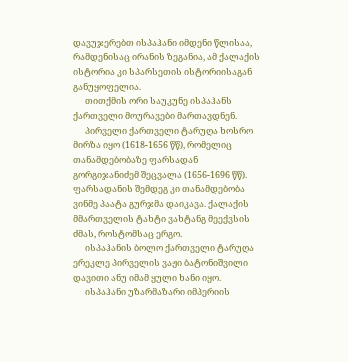დავუჯერებთ ისპაჰანი იმდენი წლისაა, რამდენისაც ირანის ზეგანია, ამ ქალაქის ისტორია კი სპარსეთის ისტორიისაგან განუყოფელია.
      თითქმის ორი საუკუნე ისპაჰანს ქართველი მოურავები მართავდნენ.
      პირველი ქართველი ტარუღა ხოსრო მირზა იყო (1618-1656 წწ), რომელიც თანამდებობაზე ფარსადან გორგიჯანიძემ შეცვალა (1656-1696 წწ). ფარსადანის შემდეგ კი თანამდებობა ვინმე პაატა გურჯმა დაიკავა. ქალაქის მმართველის ტახტი ვახტანგ მეექვსის ძმას, როსტომსაც ერგო.
      ისპაჰანის ბოლო ქართველი ტარუღა ერეკლე პირველის ვაჟი ბატონიშვილი დავითი ანუ იმამ ყული ხანი იყო.
      ისპაჰანი უზარმაზარი იმპერიის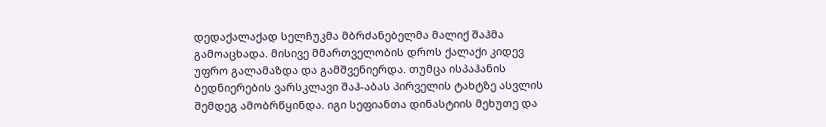დედაქალაქად სელჩუკმა მბრძანებელმა მალიქ შაჰმა გამოაცხადა. მისივე მმართველობის დროს ქალაქი კიდევ უფრო გალამაზდა და გამშვენიერდა. თუმცა ისპაჰანის ბედნიერების ვარსკლავი შაჰ-აბას პირველის ტახტზე ასვლის შემდეგ ამობრწყინდა. იგი სეფიანთა დინასტიის მეხუთე და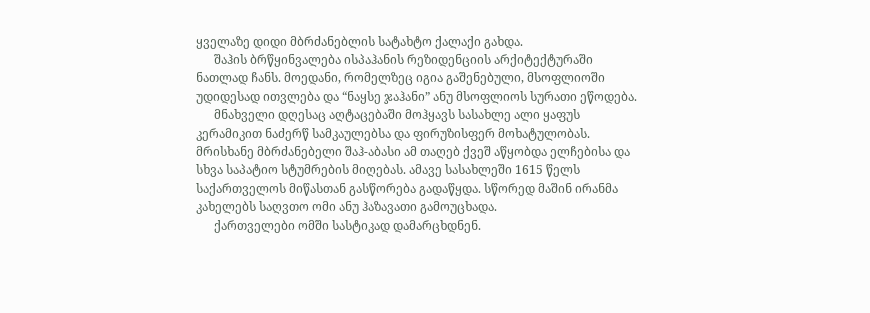ყველაზე დიდი მბრძანებლის სატახტო ქალაქი გახდა.
      შაჰის ბრწყინვალება ისპაჰანის რეზიდენციის არქიტექტურაში ნათლად ჩანს. მოედანი, რომელზეც იგია გაშენებული, მსოფლიოში უდიდესად ითვლება და “ნაყსე ჯაჰანი” ანუ მსოფლიოს სურათი ეწოდება.
      მნახველი დღესაც აღტაცებაში მოჰყავს სასახლე ალი ყაფუს კერამიკით ნაძერწ სამკაულებსა და ფირუზისფერ მოხატულობას. მრისხანე მბრძანებელი შაჰ-აბასი ამ თაღებ ქვეშ აწყობდა ელჩებისა და სხვა საპატიო სტუმრების მიღებას. ამავე სასახლეში 1615 წელს საქართველოს მიწასთან გასწორება გადაწყდა. სწორედ მაშინ ირანმა კახელებს საღვთო ომი ანუ ჰაზავათი გამოუცხადა.
      ქართველები ომში სასტიკად დამარცხდნენ.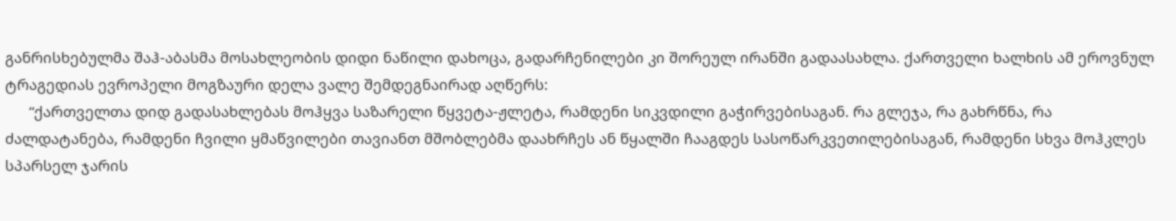განრისხებულმა შაჰ-აბასმა მოსახლეობის დიდი ნაწილი დახოცა, გადარჩენილები კი შორეულ ირანში გადაასახლა. ქართველი ხალხის ამ ეროვნულ ტრაგედიას ევროპელი მოგზაური დელა ვალე შემდეგნაირად აღწერს:
      “ქართველთა დიდ გადასახლებას მოჰყვა საზარელი წყვეტა-ჟლეტა, რამდენი სიკვდილი გაჭირვებისაგან. რა გლეჯა, რა გახრწნა, რა ძალდატანება, რამდენი ჩვილი ყმაწვილები თავიანთ მშობლებმა დაახრჩეს ან წყალში ჩააგდეს სასოწარკვეთილებისაგან, რამდენი სხვა მოჰკლეს სპარსელ ჯარის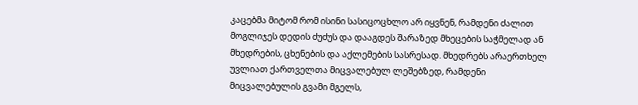კაცებმა მიტომ რომ ისინი სასიცოცხლო არ იყვნენ, რამდენი ძალით მოგლიჯეს დედის ძუძუს და დააგდეს შარაზედ მხეცების საჭმელად ან მხედრების, ცხენების და აქლემების სასრესად. მხედრებს არაერთხელ უვლიათ ქართველთა მიცვალებულ ლეშებზედ, რამდენი მიცვალებულის გვამი მგელს,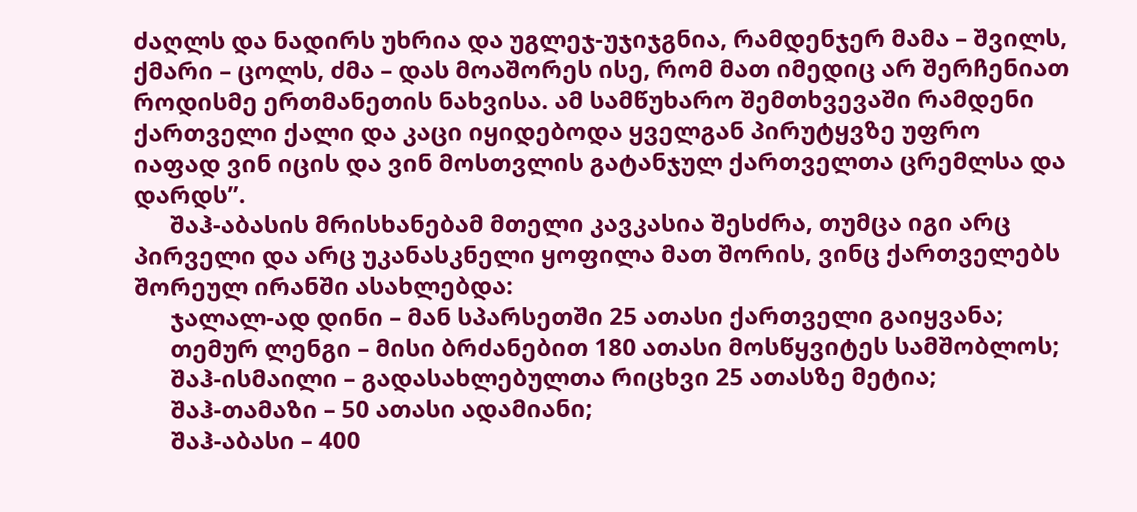ძაღლს და ნადირს უხრია და უგლეჯ-უჯიჯგნია, რამდენჯერ მამა – შვილს, ქმარი – ცოლს, ძმა – დას მოაშორეს ისე, რომ მათ იმედიც არ შერჩენიათ როდისმე ერთმანეთის ნახვისა. ამ სამწუხარო შემთხვევაში რამდენი ქართველი ქალი და კაცი იყიდებოდა ყველგან პირუტყვზე უფრო იაფად ვინ იცის და ვინ მოსთვლის გატანჯულ ქართველთა ცრემლსა და დარდს”.
      შაჰ-აბასის მრისხანებამ მთელი კავკასია შესძრა, თუმცა იგი არც პირველი და არც უკანასკნელი ყოფილა მათ შორის, ვინც ქართველებს შორეულ ირანში ასახლებდა:
      ჯალალ-ად დინი – მან სპარსეთში 25 ათასი ქართველი გაიყვანა;
      თემურ ლენგი – მისი ბრძანებით 180 ათასი მოსწყვიტეს სამშობლოს;
      შაჰ-ისმაილი – გადასახლებულთა რიცხვი 25 ათასზე მეტია;
      შაჰ-თამაზი – 50 ათასი ადამიანი;
      შაჰ-აბასი – 400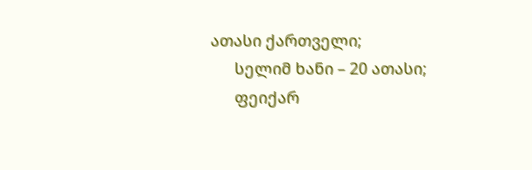ათასი ქართველი;
      სელიმ ხანი – 20 ათასი;
      ფეიქარ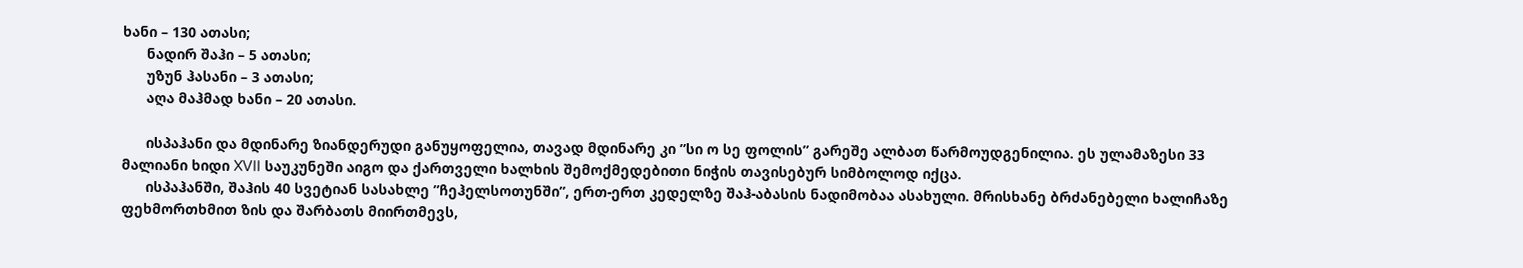ხანი – 130 ათასი;
      ნადირ შაჰი – 5 ათასი;
      უზუნ ჰასანი – 3 ათასი;
      აღა მაჰმად ხანი – 20 ათასი.

      ისპაჰანი და მდინარე ზიანდერუდი განუყოფელია, თავად მდინარე კი ”სი ო სე ფოლის” გარეშე ალბათ წარმოუდგენილია. ეს ულამაზესი 33 მალიანი ხიდი XVII საუკუნეში აიგო და ქართველი ხალხის შემოქმედებითი ნიჭის თავისებურ სიმბოლოდ იქცა.
      ისპაჰანში, შაჰის 40 სვეტიან სასახლე ”ჩეჰელსოთუნში”, ერთ-ერთ კედელზე შაჰ-აბასის ნადიმობაა ასახული. მრისხანე ბრძანებელი ხალიჩაზე ფეხმორთხმით ზის და შარბათს მიირთმევს,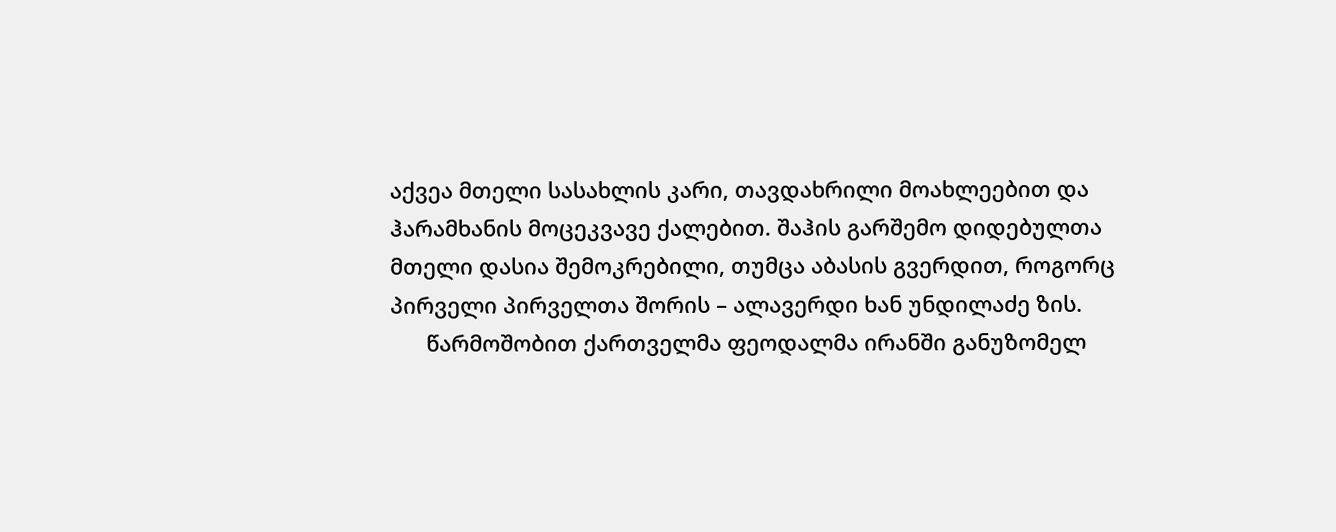აქვეა მთელი სასახლის კარი, თავდახრილი მოახლეებით და ჰარამხანის მოცეკვავე ქალებით. შაჰის გარშემო დიდებულთა მთელი დასია შემოკრებილი, თუმცა აბასის გვერდით, როგორც პირველი პირველთა შორის – ალავერდი ხან უნდილაძე ზის.
      წარმოშობით ქართველმა ფეოდალმა ირანში განუზომელ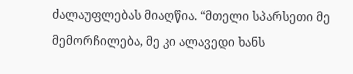ძალაუფლებას მიაღწია. “მთელი სპარსეთი მე მემორჩილება, მე კი ალავედი ხანს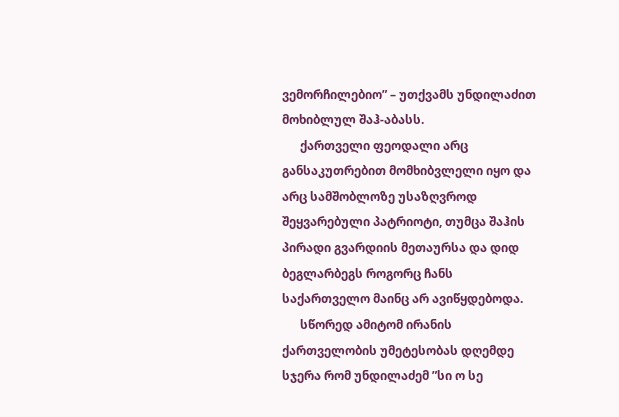ვემორჩილებიო” – უთქვამს უნდილაძით მოხიბლულ შაჰ-აბასს.
      ქართველი ფეოდალი არც განსაკუთრებით მომხიბვლელი იყო და არც სამშობლოზე უსაზღვროდ შეყვარებული პატრიოტი, თუმცა შაჰის პირადი გვარდიის მეთაურსა და დიდ ბეგლარბეგს როგორც ჩანს საქართველო მაინც არ ავიწყდებოდა.
      სწორედ ამიტომ ირანის ქართველობის უმეტესობას დღემდე სჯერა რომ უნდილაძემ ”სი ო სე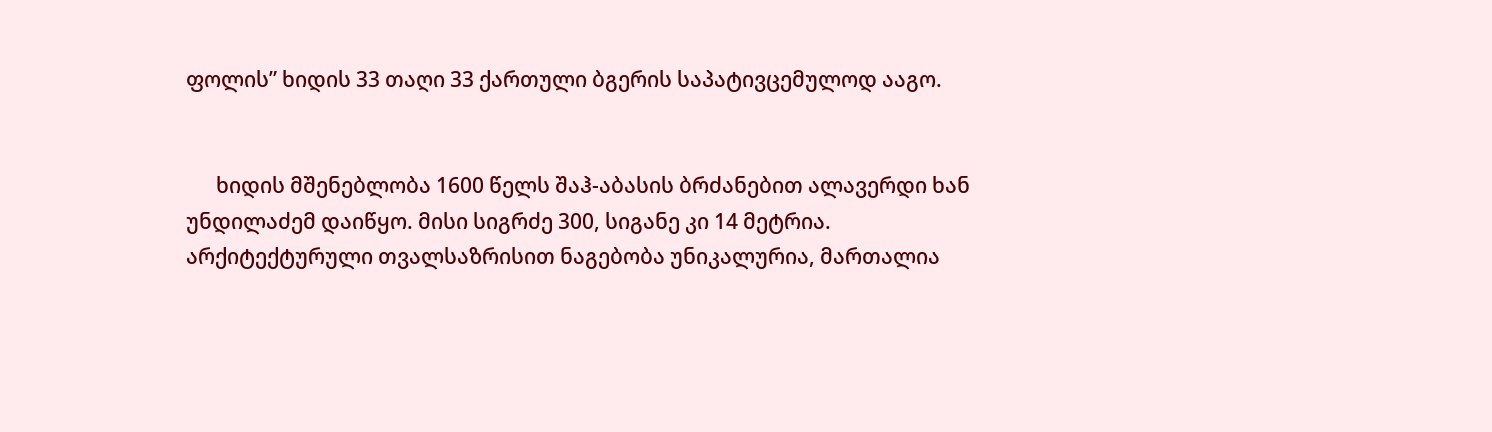ფოლის” ხიდის 33 თაღი 33 ქართული ბგერის საპატივცემულოდ ააგო.


      ხიდის მშენებლობა 1600 წელს შაჰ-აბასის ბრძანებით ალავერდი ხან უნდილაძემ დაიწყო. მისი სიგრძე 300, სიგანე კი 14 მეტრია. არქიტექტურული თვალსაზრისით ნაგებობა უნიკალურია, მართალია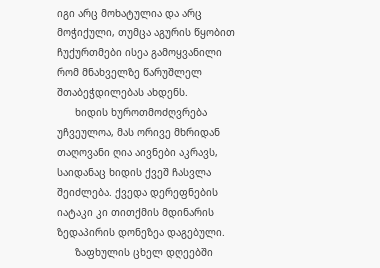იგი არც მოხატულია და არც მოჭიქული, თუმცა აგურის წყობით ჩუქურთმები ისეა გამოყვანილი რომ მნახველზე წარუშლელ შთაბეჭდილებას ახდენს.
      ხიდის ხუროთმოძღვრება უჩვეულოა, მას ორივე მხრიდან თაღოვანი ღია აივნები აკრავს, საიდანაც ხიდის ქვეშ ჩასვლა შეიძლება. ქვედა დერეფნების იატაკი კი თითქმის მდინარის ზედაპირის დონეზეა დაგებული.
      ზაფხულის ცხელ დღეებში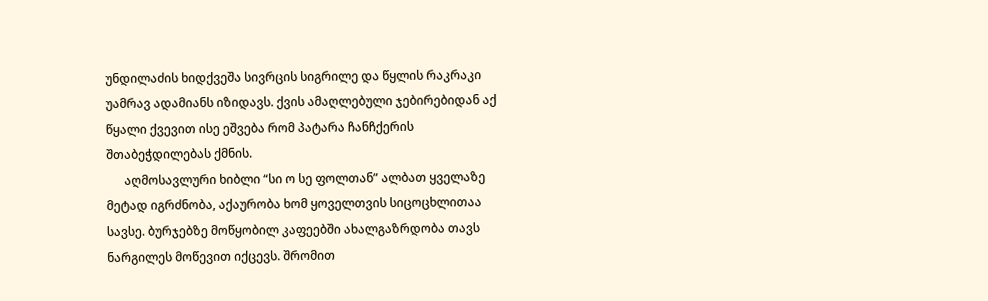უნდილაძის ხიდქვეშა სივრცის სიგრილე და წყლის რაკრაკი უამრავ ადამიანს იზიდავს. ქვის ამაღლებული ჯებირებიდან აქ წყალი ქვევით ისე ეშვება რომ პატარა ჩანჩქერის შთაბეჭდილებას ქმნის.
      აღმოსავლური ხიბლი “სი ო სე ფოლთან” ალბათ ყველაზე მეტად იგრძნობა, აქაურობა ხომ ყოველთვის სიცოცხლითაა სავსე. ბურჯებზე მოწყობილ კაფეებში ახალგაზრდობა თავს ნარგილეს მოწევით იქცევს. შრომით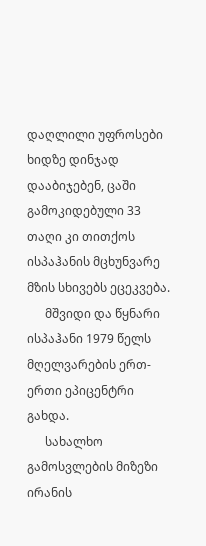დაღლილი უფროსები ხიდზე დინჯად დააბიჯებენ, ცაში გამოკიდებული 33 თაღი კი თითქოს ისპაჰანის მცხუნვარე მზის სხივებს ეცეკვება.
      მშვიდი და წყნარი ისპაჰანი 1979 წელს მღელვარების ერთ-ერთი ეპიცენტრი გახდა.
      სახალხო გამოსვლების მიზეზი ირანის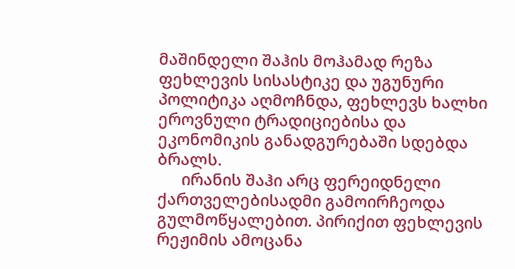მაშინდელი შაჰის მოჰამად რეზა ფეხლევის სისასტიკე და უგუნური პოლიტიკა აღმოჩნდა, ფეხლევს ხალხი ეროვნული ტრადიციებისა და ეკონომიკის განადგურებაში სდებდა ბრალს.
      ირანის შაჰი არც ფერეიდნელი ქართველებისადმი გამოირჩეოდა გულმოწყალებით. პირიქით ფეხლევის რეჟიმის ამოცანა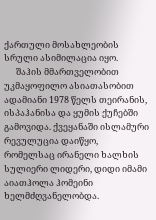ქართული მოსახლეობის სრული ასიმილაცია იყო.
      შაჰის მმართველობით უკმაყოფილო ასიათასობით ადამიანი 1978 წელს თეირანის, ისპაჰანისა და ყუმის ქუჩებში გამოვიდა. ქვეყანაში ისლამური რევულუცია დაიწყო, რომელსაც ირანელი ხალხის სულიერი ლიდერი, დიდი იმამი აიათჰოლა ჰომეინი ხელმძღვანელობდა.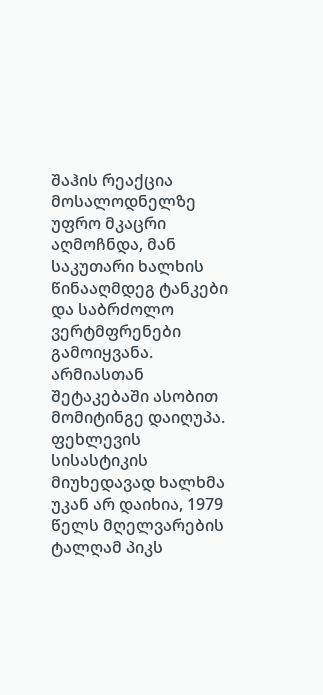შაჰის რეაქცია მოსალოდნელზე უფრო მკაცრი აღმოჩნდა, მან საკუთარი ხალხის წინააღმდეგ ტანკები და საბრძოლო ვერტმფრენები გამოიყვანა. არმიასთან შეტაკებაში ასობით მომიტინგე დაიღუპა. ფეხლევის სისასტიკის მიუხედავად ხალხმა უკან არ დაიხია, 1979 წელს მღელვარების ტალღამ პიკს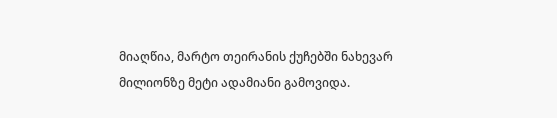მიაღწია, მარტო თეირანის ქუჩებში ნახევარ მილიონზე მეტი ადამიანი გამოვიდა.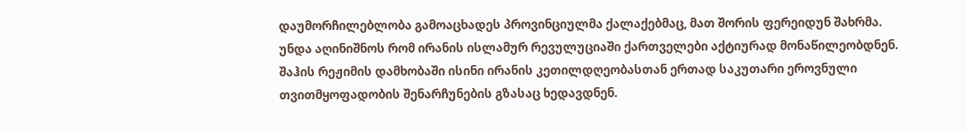დაუმორჩილებლობა გამოაცხადეს პროვინციულმა ქალაქებმაც, მათ შორის ფერეიდუნ შახრმა. უნდა აღინიშნოს რომ ირანის ისლამურ რევულუციაში ქართველები აქტიურად მონაწილეობდნენ. შაჰის რეჟიმის დამხობაში ისინი ირანის კეთილდღეობასთან ერთად საკუთარი ეროვნული თვითმყოფადობის შენარჩუნების გზასაც ხედავდნენ.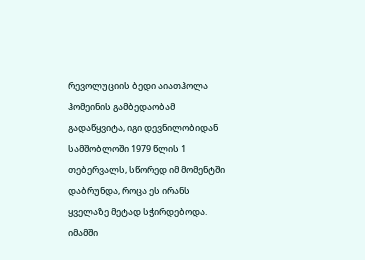რევოლუციის ბედი აიათჰოლა ჰომეინის გამბედაობამ გადაწყვიტა, იგი დევნილობიდან სამშობლოში 1979 წლის 1 თებერვალს, სწორედ იმ მომენტში დაბრუნდა, როცა ეს ირანს ყველაზე მეტად სჭირდებოდა. იმამში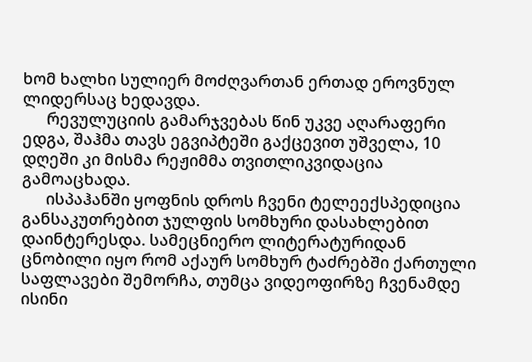ხომ ხალხი სულიერ მოძღვართან ერთად ეროვნულ ლიდერსაც ხედავდა.
      რევულუციის გამარჯვებას წინ უკვე აღარაფერი ედგა, შაჰმა თავს ეგვიპტეში გაქცევით უშველა, 10 დღეში კი მისმა რეჟიმმა თვითლიკვიდაცია გამოაცხადა.
      ისპაჰანში ყოფნის დროს ჩვენი ტელეექსპედიცია განსაკუთრებით ჯულფის სომხური დასახლებით დაინტერესდა. სამეცნიერო ლიტერატურიდან ცნობილი იყო რომ აქაურ სომხურ ტაძრებში ქართული საფლავები შემორჩა, თუმცა ვიდეოფირზე ჩვენამდე ისინი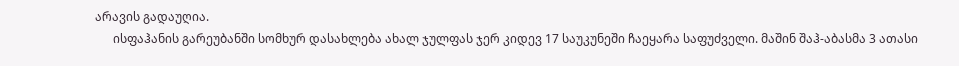არავის გადაუღია.
      ისფაჰანის გარეუბანში სომხურ დასახლება ახალ ჯულფას ჯერ კიდევ 17 საუკუნეში ჩაეყარა საფუძველი. მაშინ შაჰ-აბასმა 3 ათასი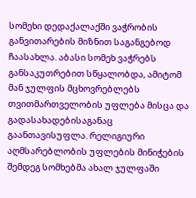სომეხი დედაქალაქში ვაჭრობის განვითარების მიზნით საგანგებოდ ჩაასახლა. აბასი სომეხ ვაჭრებს განსაკუთრებით სწყალობდა, ამიტომ მან ჯულფის მცხოვრებლებს თვითმართველობის უფლება მისცა და გადასახადებისაგანაც გაანთავისუფლა. რელიგიური აღმსარებლობის უფლების მინიჭების შემდეგ სომხებმა ახალ ჯულფაში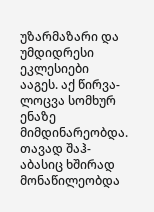უზარმაზარი და უმდიდრესი ეკლესიები ააგეს. აქ წირვა-ლოცვა სომხურ ენაზე მიმდინარეობდა. თავად შაჰ-აბასიც ხშირად მონაწილეობდა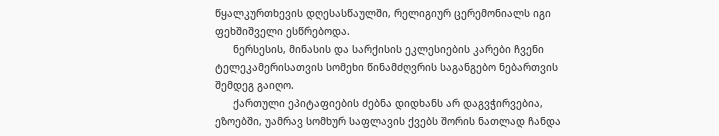წყალკურთხევის დღესასწაულში, რელიგიურ ცერემონიალს იგი ფეხშიშველი ესწრებოდა.
      ნერსესის, მინასის და სარქისის ეკლესიების კარები ჩვენი ტელეკამერისათვის სომეხი წინამძღვრის საგანგებო ნებართვის შემდეგ გაიღო.
      ქართული ეპიტაფიების ძებნა დიდხანს არ დაგვჭირვებია, ეზოებში, უამრავ სომხურ საფლავის ქვებს შორის ნათლად ჩანდა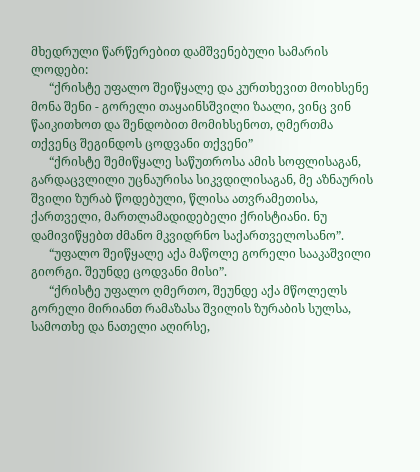მხედრული წარწერებით დამშვენებული სამარის ლოდები:
      “ქრისტე უფალო შეიწყალე და კურთხევით მოიხსენე მონა შენი - გორელი თაყაინსშვილი ზაალი, ვინც ვინ წაიკითხოთ და შენდობით მომიხსენოთ, ღმერთმა თქვენც შეგინდოს ცოდვანი თქვენი”
      “ქრისტე შემიწყალე საწუთროსა ამის სოფლისაგან, გარდაცვლილი უცნაურისა სიკვდილისაგან, მე აზნაურის შვილი ზურაბ წოდებული, წლისა ათვრამეთისა, ქართველი, მართლამადიდებელი ქრისტიანი. ნუ დამივიწყებთ ძმანო მკვიდრნო საქართველოსანო”.
      “უფალო შეიწყალე აქა მაწოლე გორელი სააკაშვილი გიორგი. შეუნდე ცოდვანი მისი”.
      “ქრისტე უფალო ღმერთო, შეუნდე აქა მწოლელს გორელი მირიანთ რამაზასა შვილის ზურაბის სულსა, სამოთხე და ნათელი აღირსე,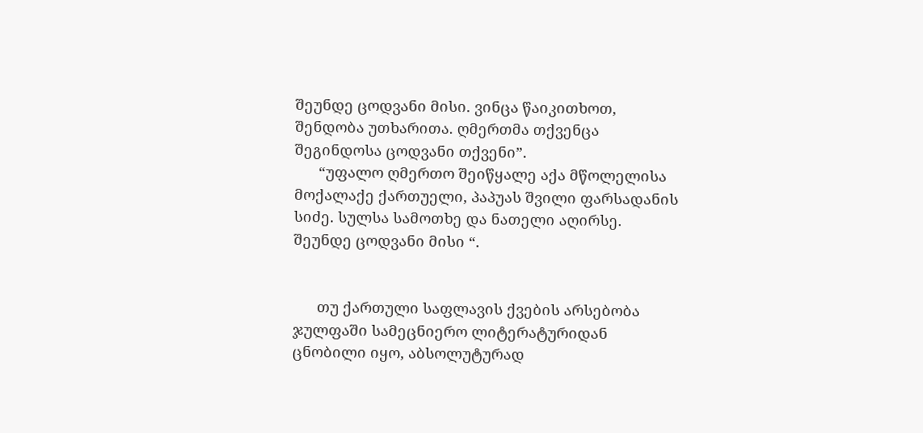შეუნდე ცოდვანი მისი. ვინცა წაიკითხოთ, შენდობა უთხარითა. ღმერთმა თქვენცა შეგინდოსა ცოდვანი თქვენი”.
      “უფალო ღმერთო შეიწყალე აქა მწოლელისა მოქალაქე ქართუელი, პაპუას შვილი ფარსადანის სიძე. სულსა სამოთხე და ნათელი აღირსე. შეუნდე ცოდვანი მისი “.


      თუ ქართული საფლავის ქვების არსებობა ჯულფაში სამეცნიერო ლიტერატურიდან ცნობილი იყო, აბსოლუტურად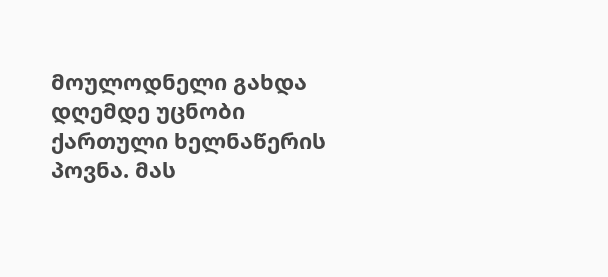მოულოდნელი გახდა დღემდე უცნობი ქართული ხელნაწერის პოვნა. მას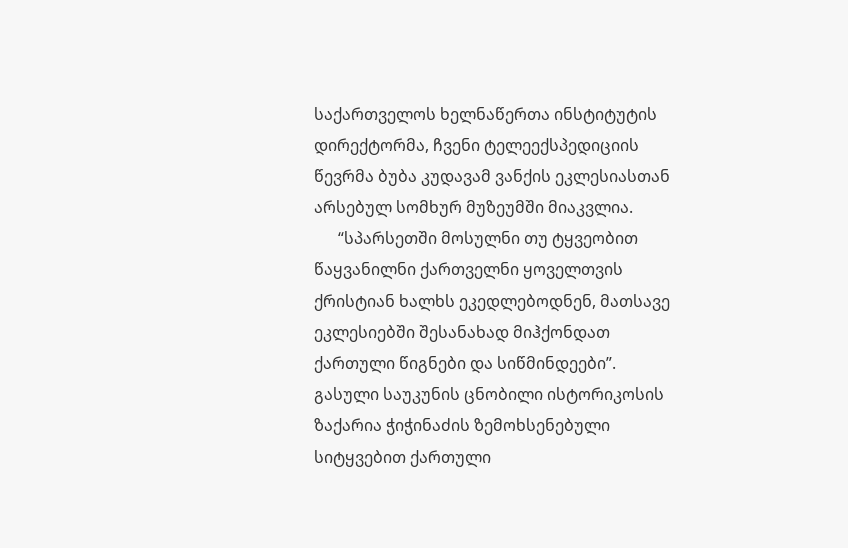საქართველოს ხელნაწერთა ინსტიტუტის დირექტორმა, ჩვენი ტელეექსპედიციის წევრმა ბუბა კუდავამ ვანქის ეკლესიასთან არსებულ სომხურ მუზეუმში მიაკვლია.
      “სპარსეთში მოსულნი თუ ტყვეობით წაყვანილნი ქართველნი ყოველთვის ქრისტიან ხალხს ეკედლებოდნენ, მათსავე ეკლესიებში შესანახად მიჰქონდათ ქართული წიგნები და სიწმინდეები”. გასული საუკუნის ცნობილი ისტორიკოსის ზაქარია ჭიჭინაძის ზემოხსენებული სიტყვებით ქართული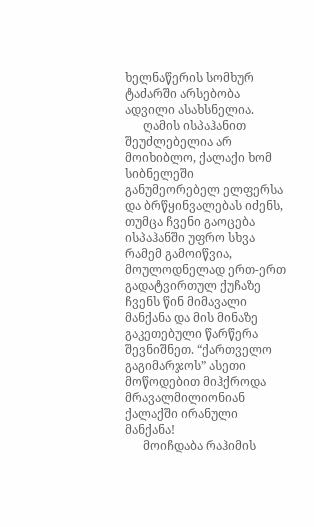ხელნაწერის სომხურ ტაძარში არსებობა ადვილი ასახსნელია.
      ღამის ისპაჰანით შეუძლებელია არ მოიხიბლო, ქალაქი ხომ სიბნელეში განუმეორებელ ელფერსა და ბრწყინვალებას იძენს, თუმცა ჩვენი გაოცება ისპაჰანში უფრო სხვა რამემ გამოიწვია, მოულოდნელად ერთ-ერთ გადატვირთულ ქუჩაზე ჩვენს წინ მიმავალი მანქანა და მის მინაზე გაკეთებული წარწერა შევნიშნეთ. “ქართველო გაგიმარჯოს” ასეთი მოწოდებით მიჰქროდა მრავალმილიონიან ქალაქში ირანული მანქანა!
      მოიჩდაბა რაჰიმის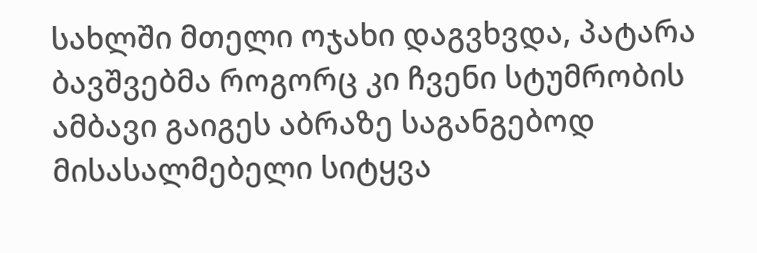სახლში მთელი ოჯახი დაგვხვდა, პატარა ბავშვებმა როგორც კი ჩვენი სტუმრობის ამბავი გაიგეს აბრაზე საგანგებოდ მისასალმებელი სიტყვა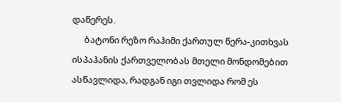დაწერეს.
      ბატონი რეზო რაჰიმი ქართულ წერა-კითხვას ისპაჰანის ქართველობას მთელი მონდომებით ასწავლიდა, რადგან იგი თვლიდა რომ ეს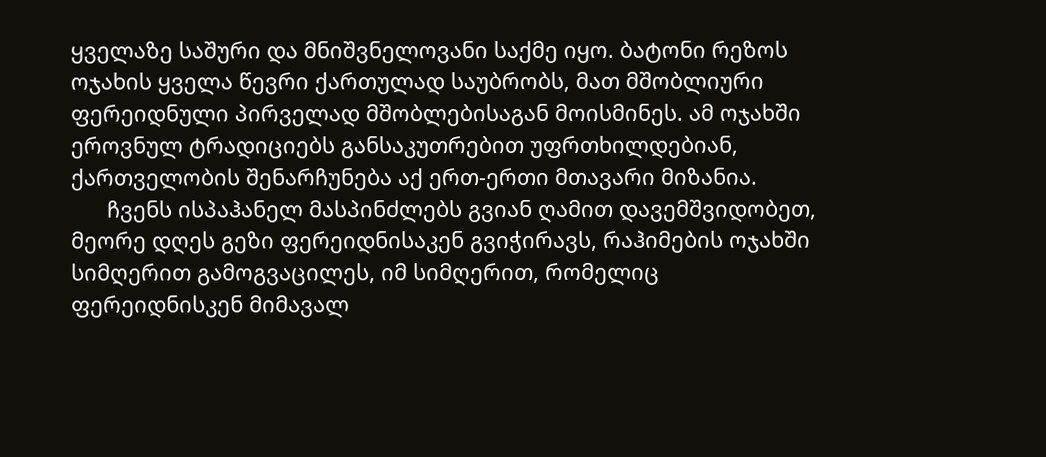ყველაზე საშური და მნიშვნელოვანი საქმე იყო. ბატონი რეზოს ოჯახის ყველა წევრი ქართულად საუბრობს, მათ მშობლიური ფერეიდნული პირველად მშობლებისაგან მოისმინეს. ამ ოჯახში ეროვნულ ტრადიციებს განსაკუთრებით უფრთხილდებიან, ქართველობის შენარჩუნება აქ ერთ-ერთი მთავარი მიზანია.
      ჩვენს ისპაჰანელ მასპინძლებს გვიან ღამით დავემშვიდობეთ, მეორე დღეს გეზი ფერეიდნისაკენ გვიჭირავს, რაჰიმების ოჯახში სიმღერით გამოგვაცილეს, იმ სიმღერით, რომელიც ფერეიდნისკენ მიმავალ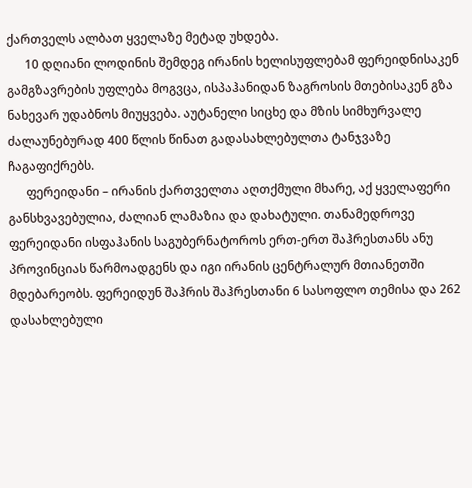ქართველს ალბათ ყველაზე მეტად უხდება.
      10 დღიანი ლოდინის შემდეგ ირანის ხელისუფლებამ ფერეიდნისაკენ გამგზავრების უფლება მოგვცა, ისპაჰანიდან ზაგროსის მთებისაკენ გზა ნახევარ უდაბნოს მიუყვება. აუტანელი სიცხე და მზის სიმხურვალე ძალაუნებურად 400 წლის წინათ გადასახლებულთა ტანჯვაზე ჩაგაფიქრებს.
      ფერეიდანი – ირანის ქართველთა აღთქმული მხარე, აქ ყველაფერი განსხვავებულია, ძალიან ლამაზია და დახატული. თანამედროვე ფერეიდანი ისფაჰანის საგუბერნატოროს ერთ-ერთ შაჰრესთანს ანუ პროვინციას წარმოადგენს და იგი ირანის ცენტრალურ მთიანეთში მდებარეობს. ფერეიდუნ შაჰრის შაჰრესთანი 6 სასოფლო თემისა და 262 დასახლებული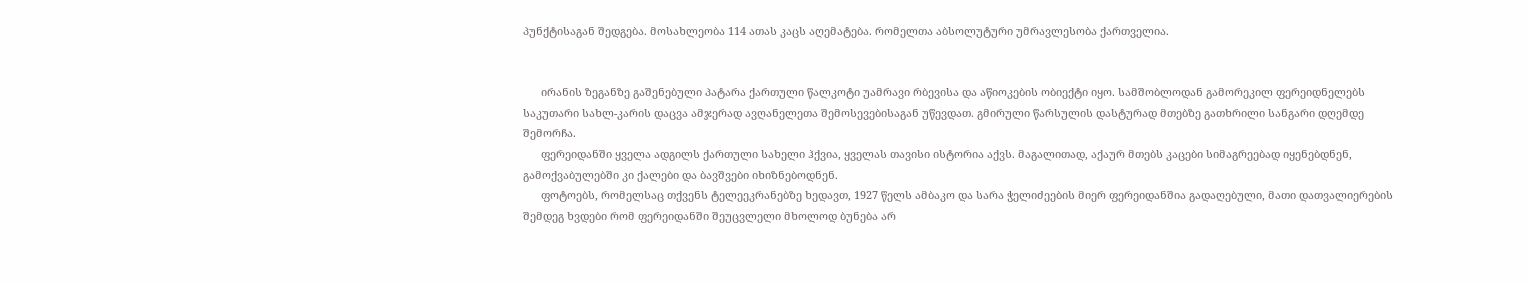პუნქტისაგან შედგება. მოსახლეობა 114 ათას კაცს აღემატება. რომელთა აბსოლუტური უმრავლესობა ქართველია.


      ირანის ზეგანზე გაშენებული პატარა ქართული წალკოტი უამრავი რბევისა და აწიოკების ობიექტი იყო. სამშობლოდან გამორეკილ ფერეიდნელებს საკუთარი სახლ-კარის დაცვა ამჯერად ავღანელეთა შემოსევებისაგან უწევდათ. გმირული წარსულის დასტურად მთებზე გათხრილი სანგარი დღემდე შემორჩა.
      ფერეიდანში ყველა ადგილს ქართული სახელი ჰქვია, ყველას თავისი ისტორია აქვს. მაგალითად, აქაურ მთებს კაცები სიმაგრეებად იყენებდნენ, გამოქვაბულებში კი ქალები და ბავშვები იხიზნებოდნენ.
      ფოტოებს, რომელსაც თქვენს ტელეეკრანებზე ხედავთ, 1927 წელს ამბაკო და სარა ჭელიძეების მიერ ფერეიდანშია გადაღებული, მათი დათვალიერების შემდეგ ხვდები რომ ფერეიდანში შეუცვლელი მხოლოდ ბუნება არ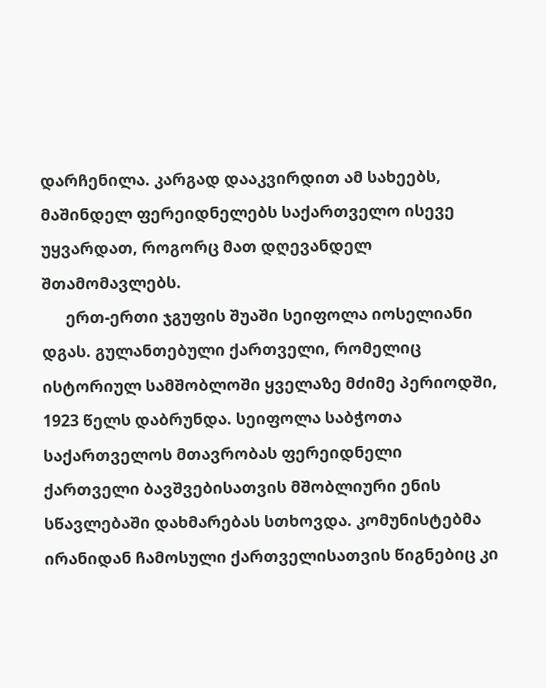დარჩენილა. კარგად დააკვირდით ამ სახეებს, მაშინდელ ფერეიდნელებს საქართველო ისევე უყვარდათ, როგორც მათ დღევანდელ შთამომავლებს.
      ერთ-ერთი ჯგუფის შუაში სეიფოლა იოსელიანი დგას. გულანთებული ქართველი, რომელიც ისტორიულ სამშობლოში ყველაზე მძიმე პერიოდში, 1923 წელს დაბრუნდა. სეიფოლა საბჭოთა საქართველოს მთავრობას ფერეიდნელი ქართველი ბავშვებისათვის მშობლიური ენის სწავლებაში დახმარებას სთხოვდა. კომუნისტებმა ირანიდან ჩამოსული ქართველისათვის წიგნებიც კი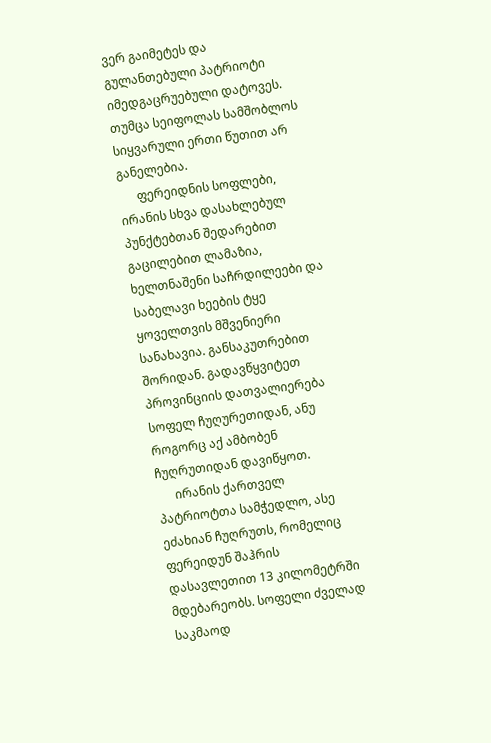ვერ გაიმეტეს და გულანთებული პატრიოტი იმედგაცრუებული დატოვეს. თუმცა სეიფოლას სამშობლოს სიყვარული ერთი წუთით არ განელებია.
      ფერეიდნის სოფლები, ირანის სხვა დასახლებულ პუნქტებთან შედარებით გაცილებით ლამაზია, ხელთნაშენი საჩრდილეები და საბელავი ხეების ტყე ყოველთვის მშვენიერი სანახავია. განსაკუთრებით შორიდან. გადავწყვიტეთ პროვინციის დათვალიერება სოფელ ჩუღურეთიდან, ანუ როგორც აქ ამბობენ ჩუღრუთიდან დავიწყოთ.
      ირანის ქართველ პატრიოტთა სამჭედლო, ასე ეძახიან ჩუღრუთს, რომელიც ფერეიდუნ შაჰრის დასავლეთით 13 კილომეტრში მდებარეობს. სოფელი ძველად საკმაოდ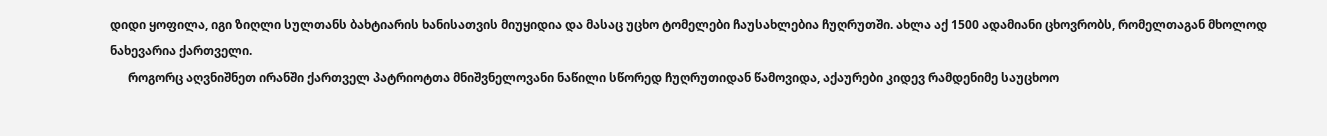დიდი ყოფილა, იგი ზიღლი სულთანს ბახტიარის ხანისათვის მიუყიდია და მასაც უცხო ტომელები ჩაუსახლებია ჩუღრუთში. ახლა აქ 1500 ადამიანი ცხოვრობს, რომელთაგან მხოლოდ ნახევარია ქართველი.
      როგორც აღვნიშნეთ ირანში ქართველ პატრიოტთა მნიშვნელოვანი ნაწილი სწორედ ჩუღრუთიდან წამოვიდა, აქაურები კიდევ რამდენიმე საუცხოო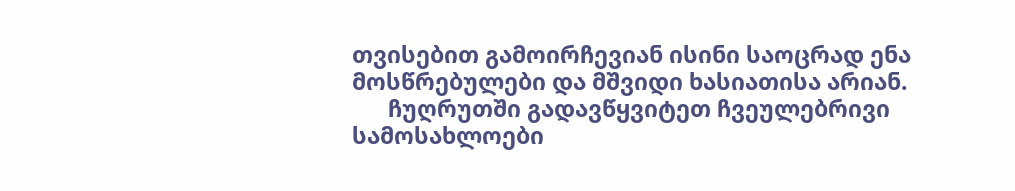თვისებით გამოირჩევიან ისინი საოცრად ენა მოსწრებულები და მშვიდი ხასიათისა არიან.
      ჩუღრუთში გადავწყვიტეთ ჩვეულებრივი სამოსახლოები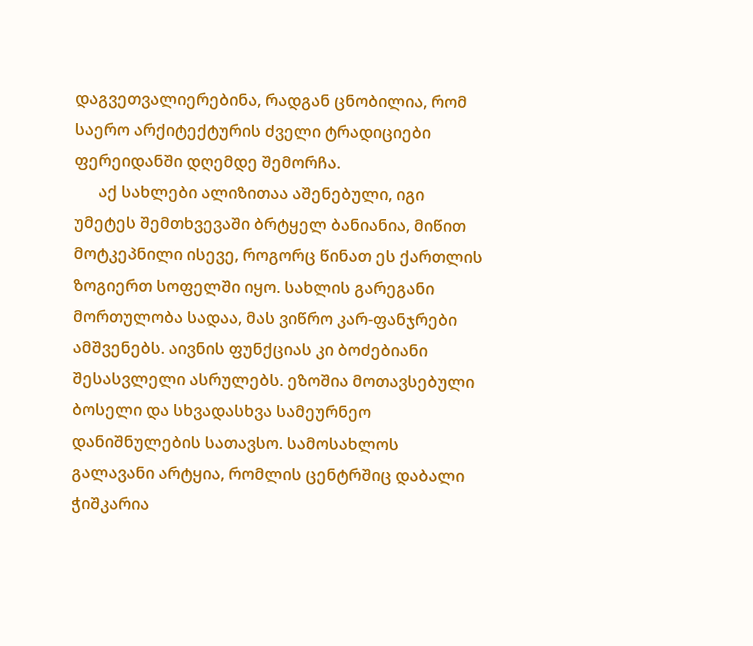დაგვეთვალიერებინა, რადგან ცნობილია, რომ საერო არქიტექტურის ძველი ტრადიციები ფერეიდანში დღემდე შემორჩა.
      აქ სახლები ალიზითაა აშენებული, იგი უმეტეს შემთხვევაში ბრტყელ ბანიანია, მიწით მოტკეპნილი ისევე, როგორც წინათ ეს ქართლის ზოგიერთ სოფელში იყო. სახლის გარეგანი მორთულობა სადაა, მას ვიწრო კარ-ფანჯრები ამშვენებს. აივნის ფუნქციას კი ბოძებიანი შესასვლელი ასრულებს. ეზოშია მოთავსებული ბოსელი და სხვადასხვა სამეურნეო დანიშნულების სათავსო. სამოსახლოს გალავანი არტყია, რომლის ცენტრშიც დაბალი ჭიშკარია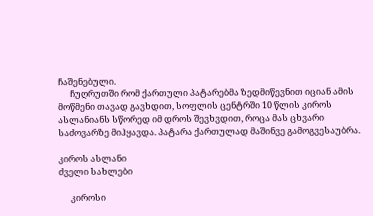ჩაშენებული.
      ჩუღრუთში რომ ქართული პატარებმა ზედმიწევნით იციან ამის მოწმენი თავად გავხდით, სოფლის ცენტრში 10 წლის კიროს ასლანიანს სწორედ იმ დროს შევხვდით, როცა მას ცხვარი საძოვარზე მიჰყავდა. პატარა ქართულად მაშინვე გამოგვესაუბრა.

კიროს ასლანი
ძველი სახლები

      კიროსი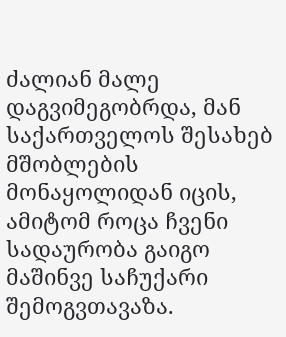ძალიან მალე დაგვიმეგობრდა, მან საქართველოს შესახებ მშობლების მონაყოლიდან იცის, ამიტომ როცა ჩვენი სადაურობა გაიგო მაშინვე საჩუქარი შემოგვთავაზა.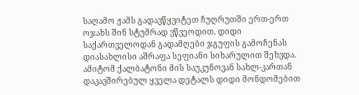საღამო ჟამს გადავწყვიტეთ ჩუღრუთში ერთ-ერთ ოჯახს შინ სტუმრად ვწვეოდით. დიდი საქართველოდან გადამღები ჯგუფის გამოჩენას დიასახლისი აშრაფა სეფიანი სიხარულით შეხვდა. ამიტომ ქალბატონი მის საუკუნოვან სახლ-კართან დაკავშირებულ ყველა დეტალს დიდი მონდომებით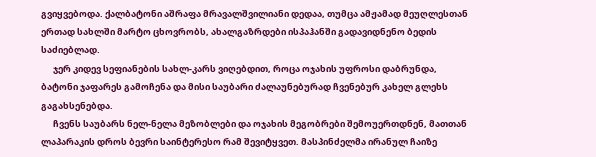გვიყვებოდა. ქალბატონი აშრაფა მრავალშვილიანი დედაა, თუმცა ამჟამად მეუღლესთან ერთად სახლში მარტო ცხოვრობს, ახალგაზრდები ისპაჰანში გადავიდნენო ბედის საძიებლად.
      ჯერ კიდევ სეფიანების სახლ-კარს ვიღებდით, როცა ოჯახის უფროსი დაბრუნდა, ბატონი ჯაფარეს გამოჩენა და მისი საუბარი ძალაუნებურად ჩვენებურ კახელ გლეხს გაგახსენებდა.
      ჩვენს საუბარს ნელ-ნელა მეზობლები და ოჯახის მეგობრები შემოუერთდნენ, მათთან ლაპარაკის დროს ბევრი საინტერესო რამ შევიტყვეთ. მასპინძელმა ირანულ ჩაიზე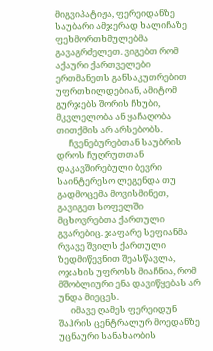მიგვიპატიჟა, ფერეიდანზე საუბარი ამჯერად ხალიჩაზე ფეხმორთხმულებმა გავაგრძელეთ. ვიგებთ რომ აქაური ქართველები ერთმანეთს განსაკუთრებით უფრთხილდებიან, ამიტომ გურჯებს შორის ჩხუბი, მკვლელობა ან ყაჩაღობა თითქმის არ არსებობს.
      ჩვენებურებთან საუბრის დროს ჩუღრუთთან დაკავშირებული ბევრი საინტერესო ლეგენდა თუ გადმოცემა მოვისმინეთ, გავიგეთ სოფელში მცხოვრებთა ქართული გვარებიც. ჯაფარე სეფიანმა რვავე შვილს ქართული ზედმიწევნით შეასწავლა, ოჯახის უფროსს მიაჩნია, რომ მშობლიური ენა დავიწყებას არ უნდა მიეცეს.
      იმავე ღამეს ფერეიდუნ შაჰრის ცენტრალურ მოედანზე უცნაური სანახაობის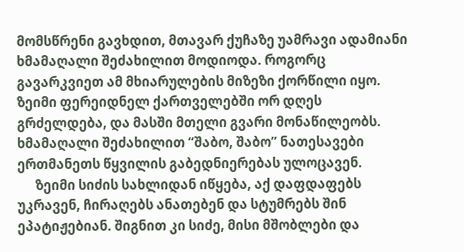მომსწრენი გავხდით, მთავარ ქუჩაზე უამრავი ადამიანი ხმამაღალი შეძახილით მოდიოდა. როგორც გავარკვიეთ ამ მხიარულების მიზეზი ქორწილი იყო. ზეიმი ფერეიდნელ ქართველებში ორ დღეს გრძელდება, და მასში მთელი გვარი მონაწილეობს. ხმამაღალი შეძახილით “შაბო, შაბო” ნათესავები ერთმანეთს წყვილის გაბედნიერებას ულოცავენ.
      ზეიმი სიძის სახლიდან იწყება, აქ დაფდაფებს უკრავენ, ჩირაღებს ანათებენ და სტუმრებს შინ ეპატიჟებიან. შიგნით კი სიძე, მისი მშობლები და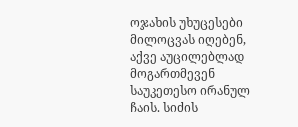ოჯახის უხუცესები მილოცვას იღებენ, აქვე აუცილებლად მოგართმევენ საუკეთესო ირანულ ჩაის. სიძის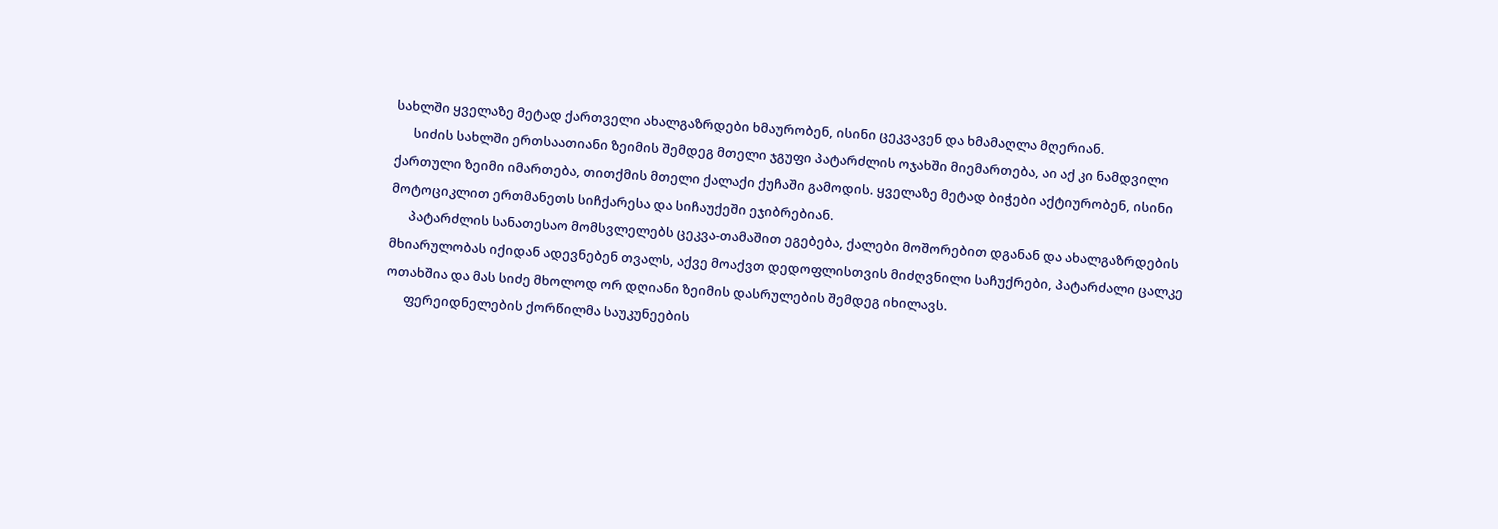სახლში ყველაზე მეტად ქართველი ახალგაზრდები ხმაურობენ, ისინი ცეკვავენ და ხმამაღლა მღერიან.
      სიძის სახლში ერთსაათიანი ზეიმის შემდეგ მთელი ჯგუფი პატარძლის ოჯახში მიემართება, აი აქ კი ნამდვილი ქართული ზეიმი იმართება, თითქმის მთელი ქალაქი ქუჩაში გამოდის. ყველაზე მეტად ბიჭები აქტიურობენ, ისინი მოტოციკლით ერთმანეთს სიჩქარესა და სიჩაუქეში ეჯიბრებიან.
      პატარძლის სანათესაო მომსვლელებს ცეკვა-თამაშით ეგებება, ქალები მოშორებით დგანან და ახალგაზრდების მხიარულობას იქიდან ადევნებენ თვალს, აქვე მოაქვთ დედოფლისთვის მიძღვნილი საჩუქრები, პატარძალი ცალკე ოთახშია და მას სიძე მხოლოდ ორ დღიანი ზეიმის დასრულების შემდეგ იხილავს.
      ფერეიდნელების ქორწილმა საუკუნეების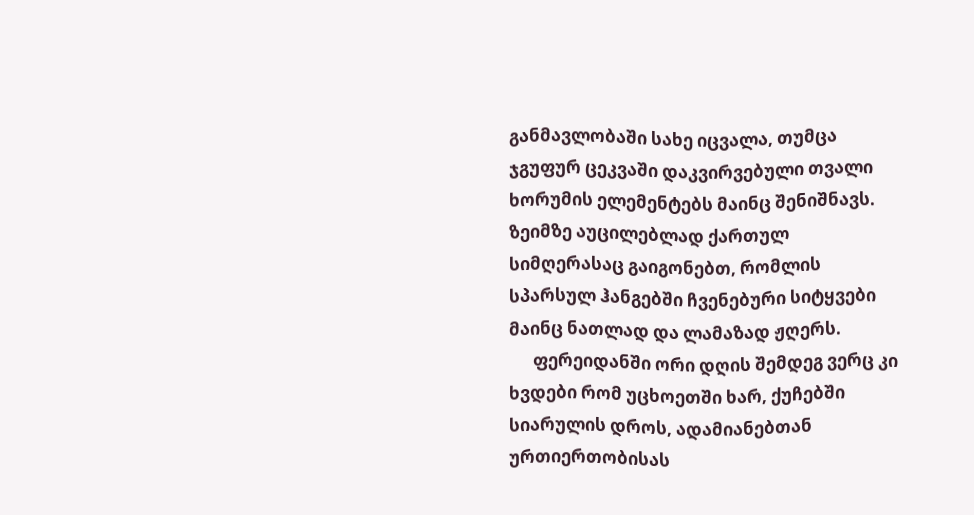განმავლობაში სახე იცვალა, თუმცა ჯგუფურ ცეკვაში დაკვირვებული თვალი ხორუმის ელემენტებს მაინც შენიშნავს. ზეიმზე აუცილებლად ქართულ სიმღერასაც გაიგონებთ, რომლის სპარსულ ჰანგებში ჩვენებური სიტყვები მაინც ნათლად და ლამაზად ჟღერს.
      ფერეიდანში ორი დღის შემდეგ ვერც კი ხვდები რომ უცხოეთში ხარ, ქუჩებში სიარულის დროს, ადამიანებთან ურთიერთობისას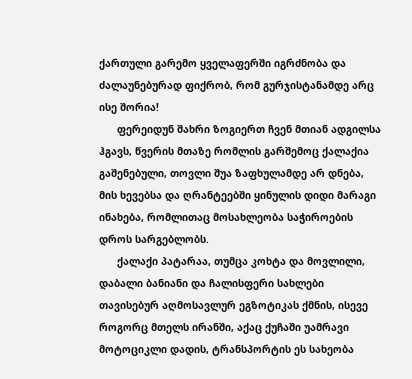ქართული გარემო ყველაფერში იგრძნობა და ძალაუნებურად ფიქრობ, რომ გურჯისტანამდე არც ისე შორია!
      ფერეიდუნ შახრი ზოგიერთ ჩვენ მთიან ადგილსა ჰგავს, წვერის მთაზე რომლის გარშემოც ქალაქია გაშენებული, თოვლი შუა ზაფხულამდე არ დნება, მის ხევებსა და ღრანტეებში ყინულის დიდი მარაგი ინახება, რომლითაც მოსახლეობა საჭიროების დროს სარგებლობს.
      ქალაქი პატარაა, თუმცა კოხტა და მოვლილი, დაბალი ბანიანი და ჩალისფერი სახლები თავისებურ აღმოსავლურ ეგზოტიკას ქმნის, ისევე როგორც მთელს ირანში, აქაც ქუჩაში უამრავი მოტოციკლი დადის, ტრანსპორტის ეს სახეობა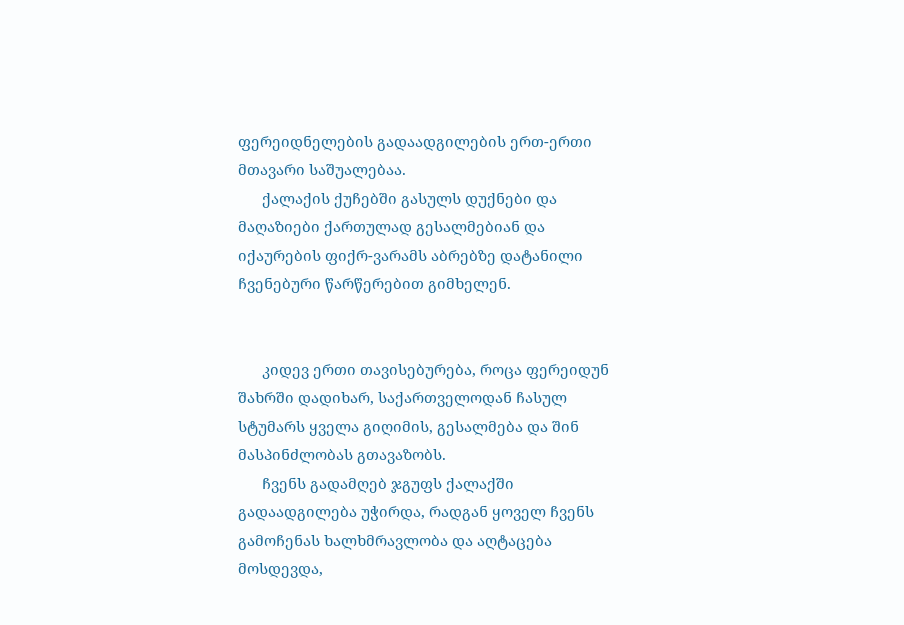ფერეიდნელების გადაადგილების ერთ-ერთი მთავარი საშუალებაა.
      ქალაქის ქუჩებში გასულს დუქნები და მაღაზიები ქართულად გესალმებიან და იქაურების ფიქრ-ვარამს აბრებზე დატანილი ჩვენებური წარწერებით გიმხელენ.


      კიდევ ერთი თავისებურება, როცა ფერეიდუნ შახრში დადიხარ, საქართველოდან ჩასულ სტუმარს ყველა გიღიმის, გესალმება და შინ მასპინძლობას გთავაზობს.
      ჩვენს გადამღებ ჯგუფს ქალაქში გადაადგილება უჭირდა, რადგან ყოველ ჩვენს გამოჩენას ხალხმრავლობა და აღტაცება მოსდევდა,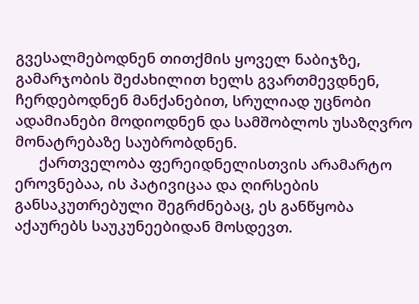გვესალმებოდნენ თითქმის ყოველ ნაბიჯზე, გამარჯობის შეძახილით ხელს გვართმევდნენ, ჩერდებოდნენ მანქანებით, სრულიად უცნობი ადამიანები მოდიოდნენ და სამშობლოს უსაზღვრო მონატრებაზე საუბრობდნენ.
      ქართველობა ფერეიდნელისთვის არამარტო ეროვნებაა, ის პატივიცაა და ღირსების განსაკუთრებული შეგრძნებაც, ეს განწყობა აქაურებს საუკუნეებიდან მოსდევთ.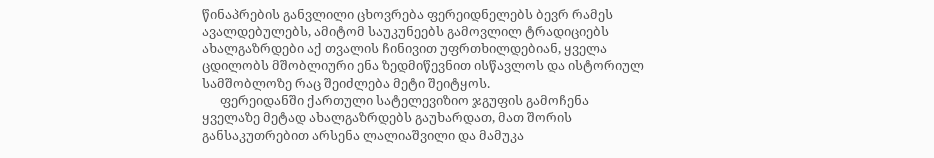წინაპრების განვლილი ცხოვრება ფერეიდნელებს ბევრ რამეს ავალდებულებს, ამიტომ საუკუნეებს გამოვლილ ტრადიციებს ახალგაზრდები აქ თვალის ჩინივით უფრთხილდებიან, ყველა ცდილობს მშობლიური ენა ზედმიწევნით ისწავლოს და ისტორიულ სამშობლოზე რაც შეიძლება მეტი შეიტყოს.
      ფერეიდანში ქართული სატელევიზიო ჯგუფის გამოჩენა ყველაზე მეტად ახალგაზრდებს გაუხარდათ, მათ შორის განსაკუთრებით არსენა ლალიაშვილი და მამუკა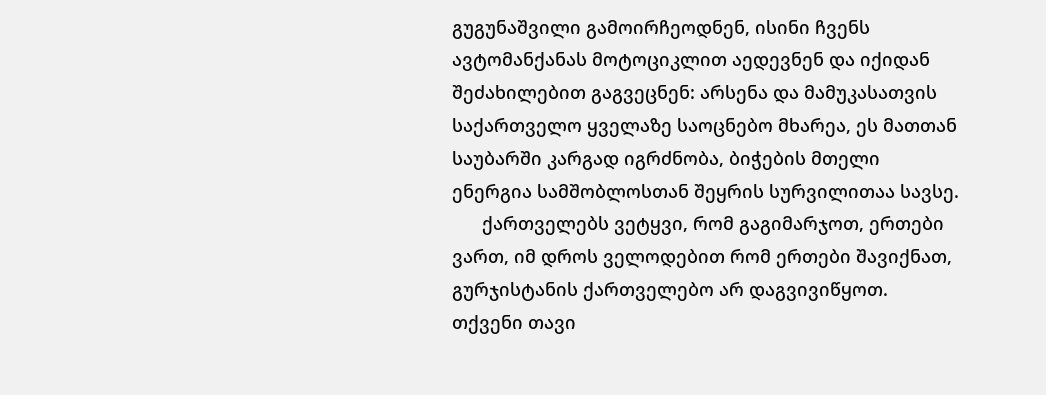გუგუნაშვილი გამოირჩეოდნენ, ისინი ჩვენს ავტომანქანას მოტოციკლით აედევნენ და იქიდან შეძახილებით გაგვეცნენ: არსენა და მამუკასათვის საქართველო ყველაზე საოცნებო მხარეა, ეს მათთან საუბარში კარგად იგრძნობა, ბიჭების მთელი ენერგია სამშობლოსთან შეყრის სურვილითაა სავსე.
      ქართველებს ვეტყვი, რომ გაგიმარჯოთ, ერთები ვართ, იმ დროს ველოდებით რომ ერთები შავიქნათ, გურჯისტანის ქართველებო არ დაგვივიწყოთ. თქვენი თავი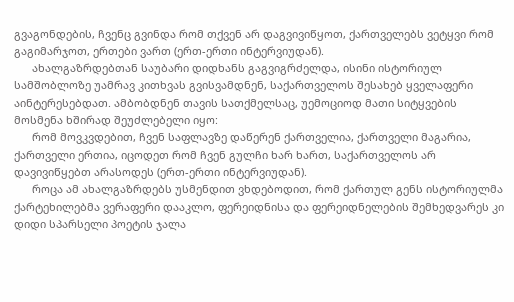გვაგონდების, ჩვენც გვინდა რომ თქვენ არ დაგვივიწყოთ, ქართველებს ვეტყვი რომ გაგიმარჯოთ, ერთები ვართ (ერთ-ერთი ინტერვიუდან).
      ახალგაზრდებთან საუბარი დიდხანს გაგვიგრძელდა, ისინი ისტორიულ სამშობლოზე უამრავ კითხვას გვისვამდნენ, საქართველოს შესახებ ყველაფერი აინტერესებდათ. ამბობდნენ თავის სათქმელსაც, უემოციოდ მათი სიტყვების მოსმენა ხშირად შეუძლებელი იყო:
      რომ მოვკვდებით, ჩვენ საფლავზე დაწერენ ქართველია, ქართველი მაგარია, ქართველი ერთია, იცოდეთ რომ ჩვენ გულჩი ხარ ხართ, საქართველოს არ დავივიწყებთ არასოდეს (ერთ-ერთი ინტერვიუდან).
      როცა ამ ახალგაზრდებს უსმენდით ვხდებოდით, რომ ქართულ გენს ისტორიულმა ქარტეხილებმა ვერაფერი დააკლო, ფერეიდნისა და ფერეიდნელების შემხედვარეს კი დიდი სპარსელი პოეტის ჯალა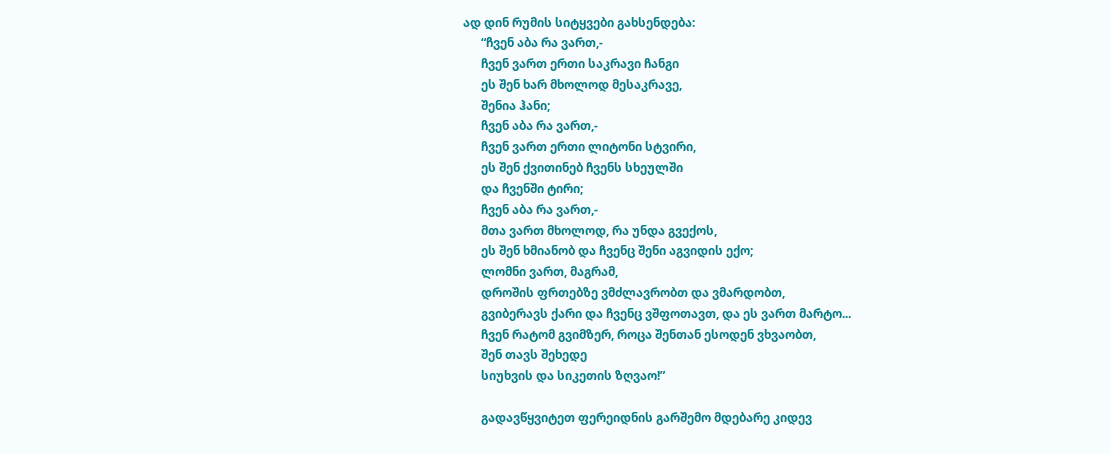ად დინ რუმის სიტყვები გახსენდება:
      “ჩვენ აბა რა ვართ,-
      ჩვენ ვართ ერთი საკრავი ჩანგი
      ეს შენ ხარ მხოლოდ მესაკრავე,
      შენია ჰანი;
      ჩვენ აბა რა ვართ,-
      ჩვენ ვართ ერთი ლიტონი სტვირი,
      ეს შენ ქვითინებ ჩვენს სხეულში
      და ჩვენში ტირი;
      ჩვენ აბა რა ვართ,-
      მთა ვართ მხოლოდ, რა უნდა გვექოს,
      ეს შენ ხმიანობ და ჩვენც შენი აგვიდის ექო;
      ლომნი ვართ, მაგრამ,
      დროშის ფრთებზე ვმძლავრობთ და ვმარდობთ,
      გვიბერავს ქარი და ჩვენც ვშფოთავთ, და ეს ვართ მარტო...
      ჩვენ რატომ გვიმზერ, როცა შენთან ესოდენ ვხვაობთ,
      შენ თავს შეხედე
      სიუხვის და სიკეთის ზღვაო!”

      გადავწყვიტეთ ფერეიდნის გარშემო მდებარე კიდევ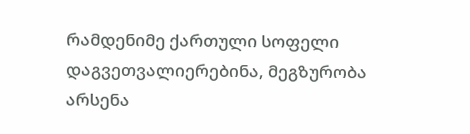რამდენიმე ქართული სოფელი დაგვეთვალიერებინა, მეგზურობა არსენა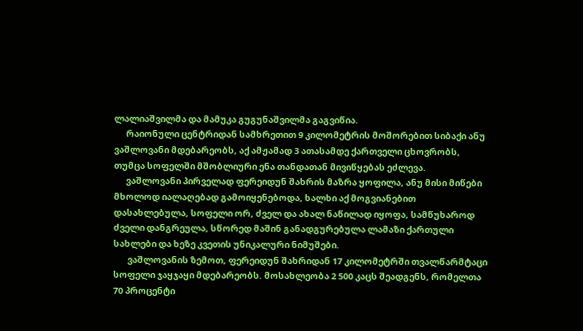ლალიაშვილმა და მამუკა გუგუნაშვილმა გაგვიწია.
      რაიონული ცენტრიდან სამხრეთით 9 კილომეტრის მოშორებით სიბაქი ანუ ვაშლოვანი მდებარეობს, აქ ამჟამად 3 ათასამდე ქართველი ცხოვრობს, თუმცა სოფელში მშობლიური ენა თანდათან მივიწყებას ეძლევა.
      ვაშლოვანი პირველად ფერეიდუნ შახრის მაზრა ყოფილა, ანუ მისი მიწები მხოლოდ იალაღებად გამოიყენებოდა, ხალხი აქ მოგვიანებით დასახლებულა, სოფელი ორ, ძველ და ახალ ნაწილად იყოფა, სამწუხაროდ ძველი დანგრეულა, სწორედ მაშინ განადგურებულა ლამაზი ქართული სახლები და ხეზე კვეთის უნიკალური ნიმუშები.
       ვაშლოვანის ზემოთ, ფერეიდუნ შახრიდან 17 კილომეტრში თვალწარმტაცი სოფელი ჯაყჯაყი მდებარეობს. მოსახლეობა 2 500 კაცს შეადგენს, რომელთა 70 პროცენტი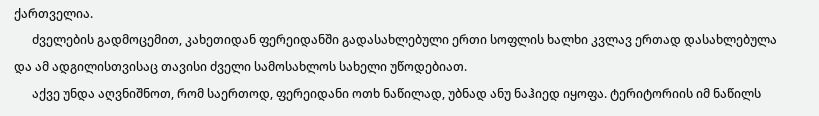ქართველია.
      ძველების გადმოცემით, კახეთიდან ფერეიდანში გადასახლებული ერთი სოფლის ხალხი კვლავ ერთად დასახლებულა და ამ ადგილისთვისაც თავისი ძველი სამოსახლოს სახელი უწოდებიათ.
      აქვე უნდა აღვნიშნოთ, რომ საერთოდ, ფერეიდანი ოთხ ნაწილად, უბნად ანუ ნაჰიედ იყოფა. ტერიტორიის იმ ნაწილს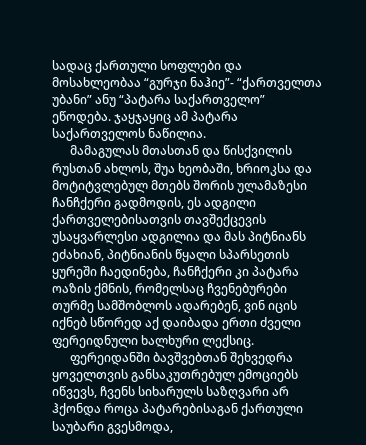სადაც ქართული სოფლები და მოსახლეობაა “გურჯი ნაჰიე”- “ქართველთა უბანი” ანუ “პატარა საქართველო” ეწოდება. ჯაყჯაყიც ამ პატარა საქართველოს ნაწილია.
      მამაგულას მთასთან და წისქვილის რუსთან ახლოს, შუა ხეობაში, ხრიოკსა და მოტიტვლებულ მთებს შორის ულამაზესი ჩანჩქერი გადმოდის, ეს ადგილი ქართველებისათვის თავშექცევის უსაყვარლესი ადგილია და მას პიტნიანს ეძახიან, პიტნიანის წყალი სპარსეთის ყურეში ჩაედინება, ჩანჩქერი კი პატარა ოაზის ქმნის, რომელსაც ჩვენებურები თურმე სამშობლოს ადარებენ, ვინ იცის იქნებ სწორედ აქ დაიბადა ერთი ძველი ფერეიდნული ხალხური ლექსიც.
      ფერეიდანში ბავშვებთან შეხვედრა ყოველთვის განსაკუთრებულ ემოციებს იწვევს, ჩვენს სიხარულს საზღვარი არ ჰქონდა როცა პატარებისაგან ქართული საუბარი გვესმოდა,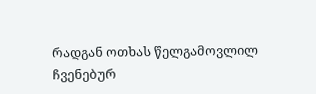რადგან ოთხას წელგამოვლილ ჩვენებურ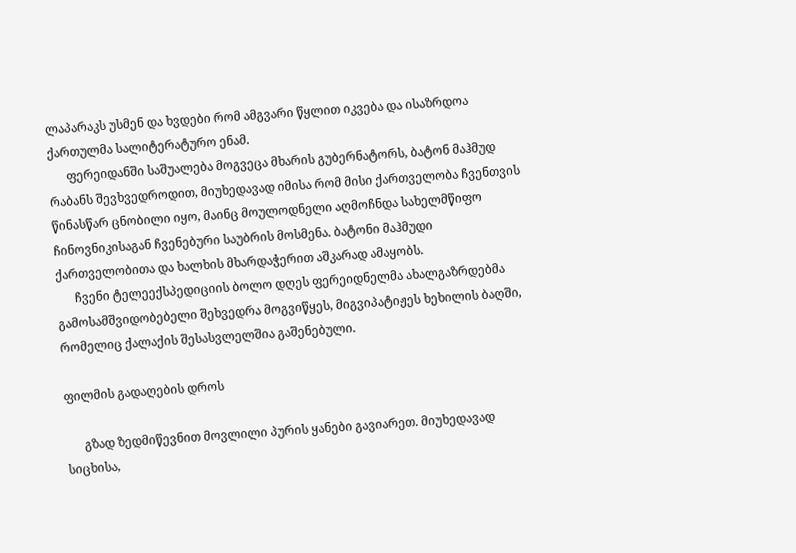ლაპარაკს უსმენ და ხვდები რომ ამგვარი წყლით იკვება და ისაზრდოა ქართულმა სალიტერატურო ენამ.
      ფერეიდანში საშუალება მოგვეცა მხარის გუბერნატორს, ბატონ მაჰმუდ რაბანს შევხვედროდით, მიუხედავად იმისა რომ მისი ქართველობა ჩვენთვის წინასწარ ცნობილი იყო, მაინც მოულოდნელი აღმოჩნდა სახელმწიფო ჩინოვნიკისაგან ჩვენებური საუბრის მოსმენა. ბატონი მაჰმუდი ქართველობითა და ხალხის მხარდაჭერით აშკარად ამაყობს.
      ჩვენი ტელეექსპედიციის ბოლო დღეს ფერეიდნელმა ახალგაზრდებმა გამოსამშვიდობებელი შეხვედრა მოგვიწყეს, მიგვიპატიჟეს ხეხილის ბაღში, რომელიც ქალაქის შესასვლელშია გაშენებული.

ფილმის გადაღების დროს

      გზად ზედმიწევნით მოვლილი პურის ყანები გავიარეთ. მიუხედავად სიცხისა,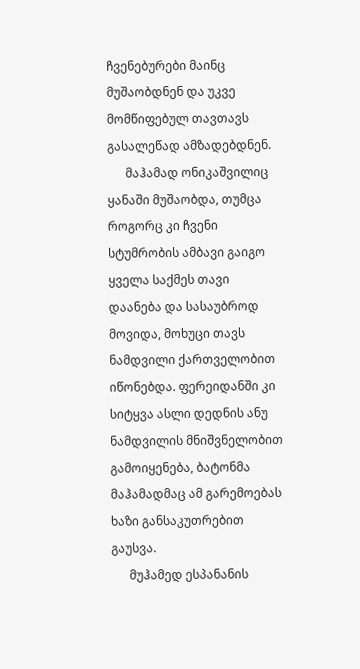ჩვენებურები მაინც მუშაობდნენ და უკვე მომწიფებულ თავთავს გასალეწად ამზადებდნენ.
      მაჰამად ონიკაშვილიც ყანაში მუშაობდა, თუმცა როგორც კი ჩვენი სტუმრობის ამბავი გაიგო ყველა საქმეს თავი დაანება და სასაუბროდ მოვიდა, მოხუცი თავს ნამდვილი ქართველობით იწონებდა. ფერეიდანში კი სიტყვა ასლი დედნის ანუ ნამდვილის მნიშვნელობით გამოიყენება, ბატონმა მაჰამადმაც ამ გარემოებას ხაზი განსაკუთრებით გაუსვა.
      მუჰამედ ესპანანის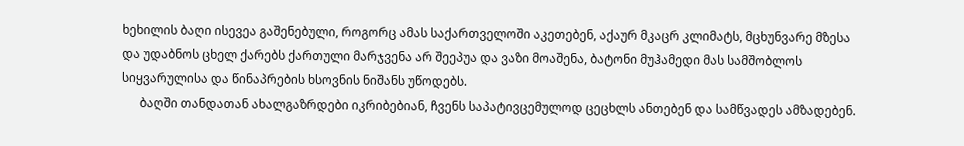ხეხილის ბაღი ისევეა გაშენებული, როგორც ამას საქართველოში აკეთებენ, აქაურ მკაცრ კლიმატს, მცხუნვარე მზესა და უდაბნოს ცხელ ქარებს ქართული მარჯვენა არ შეეპუა და ვაზი მოაშენა, ბატონი მუჰამედი მას სამშობლოს სიყვარულისა და წინაპრების ხსოვნის ნიშანს უწოდებს.
      ბაღში თანდათან ახალგაზრდები იკრიბებიან, ჩვენს საპატივცემულოდ ცეცხლს ანთებენ და სამწვადეს ამზადებენ.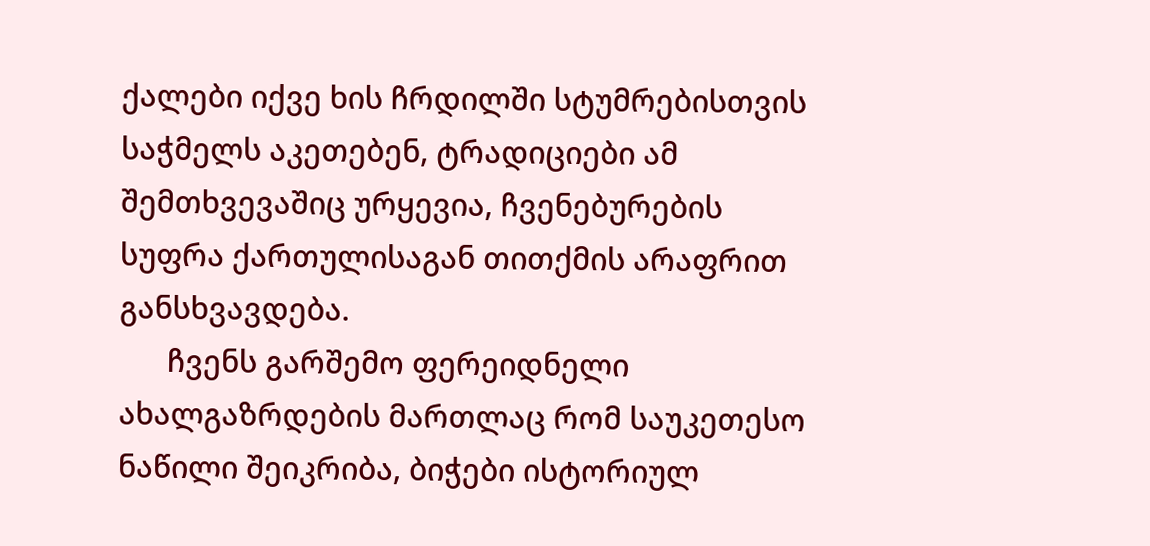ქალები იქვე ხის ჩრდილში სტუმრებისთვის საჭმელს აკეთებენ, ტრადიციები ამ შემთხვევაშიც ურყევია, ჩვენებურების სუფრა ქართულისაგან თითქმის არაფრით განსხვავდება.
      ჩვენს გარშემო ფერეიდნელი ახალგაზრდების მართლაც რომ საუკეთესო ნაწილი შეიკრიბა, ბიჭები ისტორიულ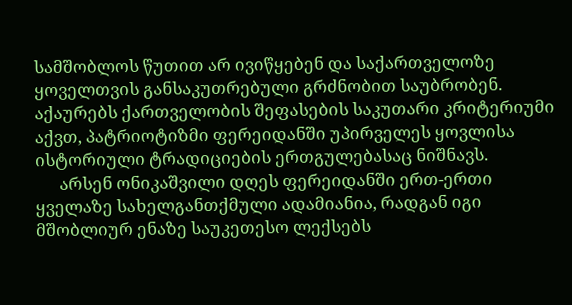სამშობლოს წუთით არ ივიწყებენ და საქართველოზე ყოველთვის განსაკუთრებული გრძნობით საუბრობენ. აქაურებს ქართველობის შეფასების საკუთარი კრიტერიუმი აქვთ, პატრიოტიზმი ფერეიდანში უპირველეს ყოვლისა ისტორიული ტრადიციების ერთგულებასაც ნიშნავს.
      არსენ ონიკაშვილი დღეს ფერეიდანში ერთ-ერთი ყველაზე სახელგანთქმული ადამიანია, რადგან იგი მშობლიურ ენაზე საუკეთესო ლექსებს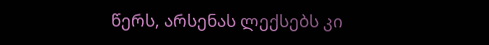წერს, არსენას ლექსებს კი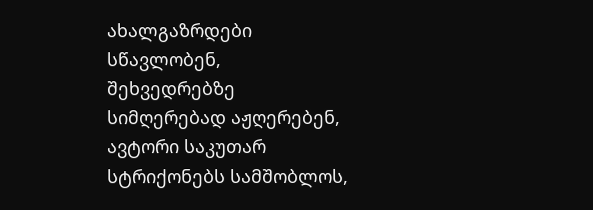ახალგაზრდები სწავლობენ, შეხვედრებზე სიმღერებად აჟღერებენ, ავტორი საკუთარ სტრიქონებს სამშობლოს,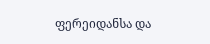ფერეიდანსა და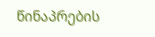წინაპრების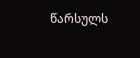წარსულს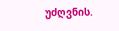უძღვნის.